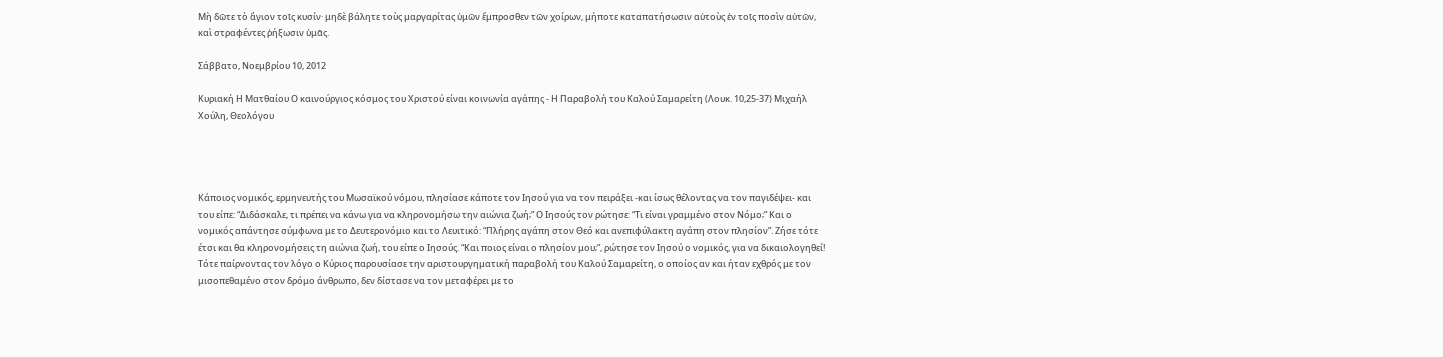Μὴ δῶτε τὸ ἅγιον τοῖς κυσίν· μηδὲ βάλητε τοὺς μαργαρίτας ὑμῶν ἔμπροσθεν τῶν χοίρων, μήποτε καταπατήσωσιν αὐτοὺς ἐν τοῖς ποσὶν αὐτῶν, καὶ στραφέντες ῥήξωσιν ὑμᾶς.

Σάββατο, Νοεμβρίου 10, 2012

Κυριακή Η Ματθαίου Ο καινούργιος κόσμος του Χριστού είναι κοινωνία αγάπης - Η Παραβολή του Καλού Σαμαρείτη (Λουκ. 10,25-37) Μιχαήλ Χούλη, Θεολόγου




Κάποιος νομικός, ερμηνευτής του Μωσαϊκού νόμου, πλησίασε κάποτε τον Ιησού για να τον πειράξει -και ίσως θέλοντας να τον παγιδέψει- και του είπε: “Διδάσκαλε, τι πρέπει να κάνω για να κληρονομήσω την αιώνια ζωή;” Ο Ιησούς τον ρώτησε: “Τι είναι γραμμένο στον Νόμο;” Και ο νομικός απάντησε σύμφωνα με το Δευτερονόμιο και το Λευιτικό: “Πλήρης αγάπη στον Θεό και ανεπιφύλακτη αγάπη στον πλησίον”. Ζήσε τότε έτσι και θα κληρονομήσεις τη αιώνια ζωή, του είπε ο Ιησούς. “Και ποιος είναι ο πλησίον μου;”, ρώτησε τον Ιησού ο νομικός, για να δικαιολογηθεί! Τότε παίρνοντας τον λόγο ο Κύριος παρουσίασε την αριστουργηματική παραβολή του Καλού Σαμαρείτη, ο οποίος αν και ήταν εχθρός με τον μισοπεθαμένο στον δρόμο άνθρωπο, δεν δίστασε να τον μεταφέρει με το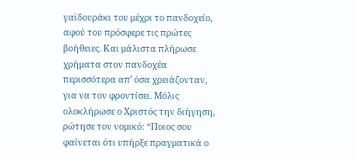γαϊδουράκι του μέχρι το πανδοχείο, αφού του πρόσφερε τις πρώτες βοήθειες. Και μάλιστα πλήρωσε χρήματα στον πανδοχέα περισσότερα απ’ όσα χρειάζονταν, για να τον φροντίσει. Μόλις ολοκλήρωσε ο Χριστός την διήγηση, ρώτησε τον νομικό: “Ποιος σου φαίνεται ότι υπήρξε πραγματικά ο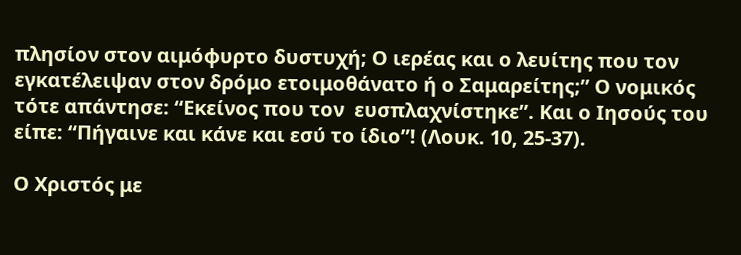πλησίον στον αιμόφυρτο δυστυχή; Ο ιερέας και ο λευίτης που τον εγκατέλειψαν στον δρόμο ετοιμοθάνατο ή ο Σαμαρείτης;” Ο νομικός τότε απάντησε: “Εκείνος που τον  ευσπλαχνίστηκε”. Και ο Ιησούς του είπε: “Πήγαινε και κάνε και εσύ το ίδιο”! (Λουκ. 10, 25-37).

Ο Χριστός με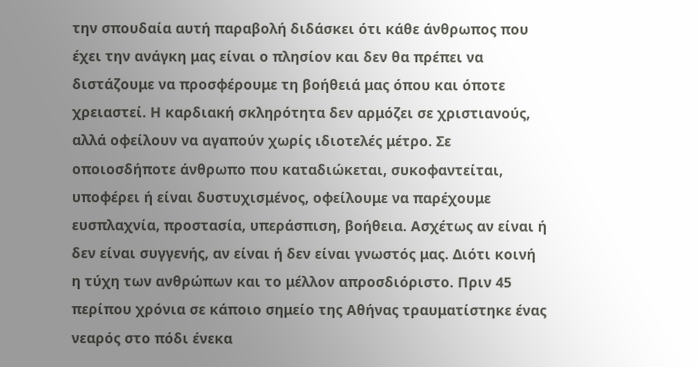την σπουδαία αυτή παραβολή διδάσκει ότι κάθε άνθρωπος που έχει την ανάγκη μας είναι ο πλησίον και δεν θα πρέπει να διστάζουμε να προσφέρουμε τη βοήθειά μας όπου και όποτε χρειαστεί. Η καρδιακή σκληρότητα δεν αρμόζει σε χριστιανούς, αλλά οφείλουν να αγαπούν χωρίς ιδιοτελές μέτρο. Σε οποιοσδήποτε άνθρωπο που καταδιώκεται, συκοφαντείται, υποφέρει ή είναι δυστυχισμένος, οφείλουμε να παρέχουμε ευσπλαχνία, προστασία, υπεράσπιση, βοήθεια. Ασχέτως αν είναι ή δεν είναι συγγενής, αν είναι ή δεν είναι γνωστός μας. Διότι κοινή η τύχη των ανθρώπων και το μέλλον απροσδιόριστο. Πριν 45 περίπου χρόνια σε κάποιο σημείο της Αθήνας τραυματίστηκε ένας νεαρός στο πόδι ένεκα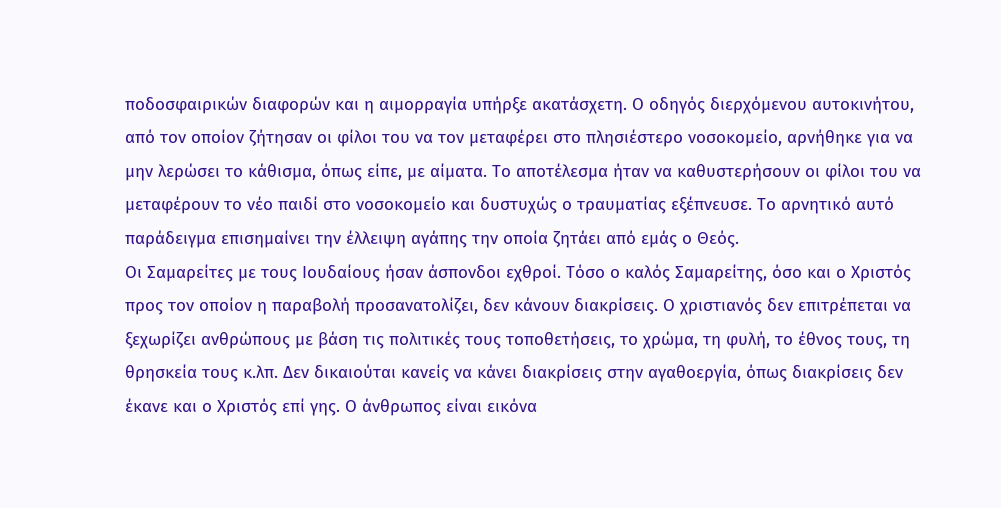ποδοσφαιρικών διαφορών και η αιμορραγία υπήρξε ακατάσχετη. Ο οδηγός διερχόμενου αυτοκινήτου, από τον οποίον ζήτησαν οι φίλοι του να τον μεταφέρει στο πλησιέστερο νοσοκομείο, αρνήθηκε για να μην λερώσει το κάθισμα, όπως είπε, με αίματα. Το αποτέλεσμα ήταν να καθυστερήσουν οι φίλοι του να μεταφέρουν το νέο παιδί στο νοσοκομείο και δυστυχώς ο τραυματίας εξέπνευσε. Το αρνητικό αυτό παράδειγμα επισημαίνει την έλλειψη αγάπης την οποία ζητάει από εμάς ο Θεός.
Οι Σαμαρείτες με τους Ιουδαίους ήσαν άσπονδοι εχθροί. Τόσο ο καλός Σαμαρείτης, όσο και ο Χριστός προς τον οποίον η παραβολή προσανατολίζει, δεν κάνουν διακρίσεις. Ο χριστιανός δεν επιτρέπεται να ξεχωρίζει ανθρώπους με βάση τις πολιτικές τους τοποθετήσεις, το χρώμα, τη φυλή, το έθνος τους, τη θρησκεία τους κ.λπ. Δεν δικαιούται κανείς να κάνει διακρίσεις στην αγαθοεργία, όπως διακρίσεις δεν έκανε και ο Χριστός επί γης. Ο άνθρωπος είναι εικόνα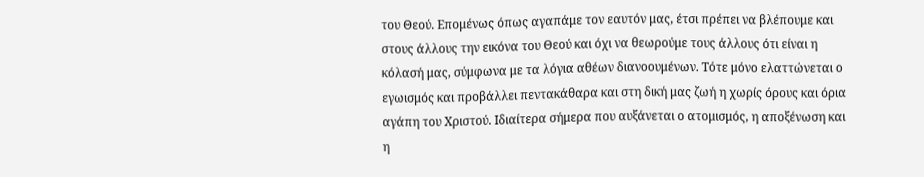του Θεού. Επομένως όπως αγαπάμε τον εαυτόν μας, έτσι πρέπει να βλέπουμε και στους άλλους την εικόνα του Θεού και όχι να θεωρούμε τους άλλους ότι είναι η κόλασή μας, σύμφωνα με τα λόγια αθέων διανοουμένων. Τότε μόνο ελαττώνεται ο εγωισμός και προβάλλει πεντακάθαρα και στη δική μας ζωή η χωρίς όρους και όρια αγάπη του Χριστού. Ιδιαίτερα σήμερα που αυξάνεται ο ατομισμός, η αποξένωση και η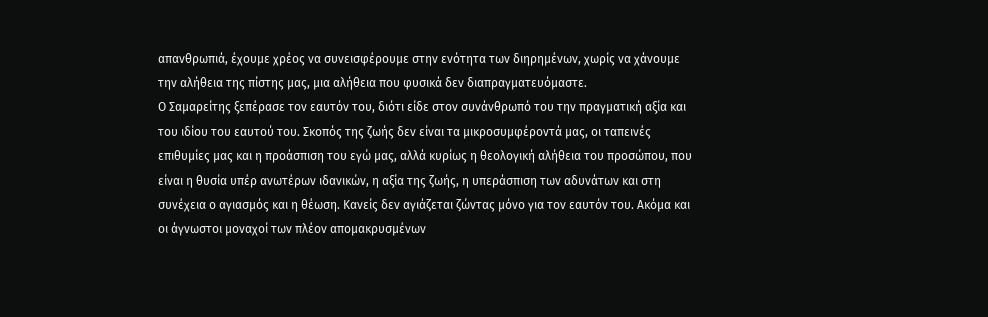απανθρωπιά, έχουμε χρέος να συνεισφέρουμε στην ενότητα των διηρημένων, χωρίς να χάνουμε την αλήθεια της πίστης μας, μια αλήθεια που φυσικά δεν διαπραγματευόμαστε.
Ο Σαμαρείτης ξεπέρασε τον εαυτόν του, διότι είδε στον συνάνθρωπό του την πραγματική αξία και του ιδίου του εαυτού του. Σκοπός της ζωής δεν είναι τα μικροσυμφέροντά μας, οι ταπεινές επιθυμίες μας και η προάσπιση του εγώ μας, αλλά κυρίως η θεολογική αλήθεια του προσώπου, που είναι η θυσία υπέρ ανωτέρων ιδανικών, η αξία της ζωής, η υπεράσπιση των αδυνάτων και στη συνέχεια ο αγιασμός και η θέωση. Κανείς δεν αγιάζεται ζώντας μόνο για τον εαυτόν του. Ακόμα και οι άγνωστοι μοναχοί των πλέον απομακρυσμένων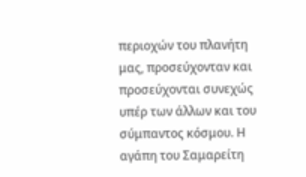περιοχών του πλανήτη μας, προσεύχονταν και προσεύχονται συνεχώς υπέρ των άλλων και του σύμπαντος κόσμου. Η αγάπη του Σαμαρείτη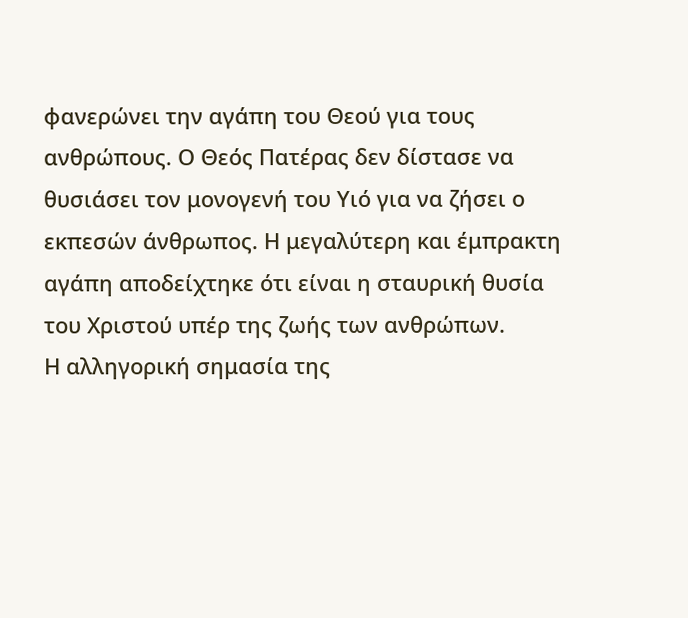φανερώνει την αγάπη του Θεού για τους ανθρώπους. Ο Θεός Πατέρας δεν δίστασε να θυσιάσει τον μονογενή του Υιό για να ζήσει ο εκπεσών άνθρωπος. Η μεγαλύτερη και έμπρακτη αγάπη αποδείχτηκε ότι είναι η σταυρική θυσία του Χριστού υπέρ της ζωής των ανθρώπων.
Η αλληγορική σημασία της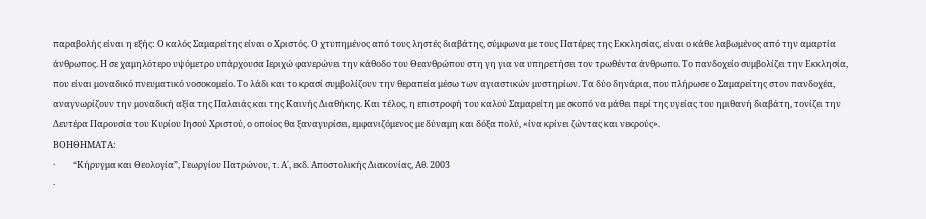παραβολής είναι η εξής: Ο καλός Σαμαρείτης είναι ο Χριστός. Ο χτυπημένος από τους ληστές διαβάτης, σύμφωνα με τους Πατέρες της Εκκλησίας, είναι ο κάθε λαβωμένος από την αμαρτία άνθρωπος. Η σε χαμηλότερο υψόμετρο υπάρχουσα Ιεριχώ φανερώνει την κάθοδο του Θεανθρώπου στη γη για να υπηρετήσει τον τρωθέντα άνθρωπο. Το πανδοχείο συμβολίζει την Εκκλησία, που είναι μοναδικό πνευματικό νοσοκομείο. Το λάδι και το κρασί συμβολίζουν την θεραπεία μέσω των αγιαστικών μυστηρίων. Τα δύο δηνάρια, που πλήρωσε ο Σαμαρείτης στον πανδοχέα, αναγνωρίζουν την μοναδική αξία της Παλαιάς και της Καινής Διαθήκης. Και τέλος, η επιστροφή του καλού Σαμαρείτη με σκοπό να μάθει περί της υγείας του ημιθανή διαβάτη, τονίζει την Δευτέρα Παρουσία του Κυρίου Ιησού Χριστού, ο οποίος θα ξαναγυρίσει, εμφανιζόμενος με δύναμη και δόξα πολύ, «ίνα κρίνει ζώντας και νεκρούς».
ΒΟΗΘΗΜΑΤΑ:
·         “Κήρυγμα και Θεολογία”, Γεωργίου Πατρώνου, τ. Α΄, εκδ. Αποστολικής Διακονίας, Αθ. 2003
·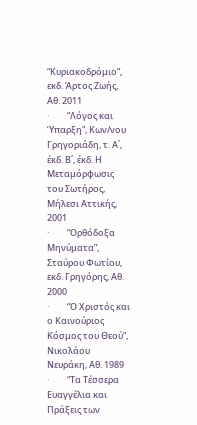“Κυριακοδρόμιο”, εκδ. Άρτος Ζωής, Αθ. 2011
·         “Λόγος και Ύπαρξη”, Κων/νου Γρηγοριάδη, τ. Α΄, έκδ. Β΄, έκδ. Η Μεταμόρφωσις του Σωτήρος, Μήλεσι Αττικής, 2001
·         “Ορθόδοξα Μηνύματα”, Σταύρου Φωτίου, εκδ. Γρηγόρης, Αθ. 2000
·         “Ο Χριστός και ο Καινούριος Κόσμος του Θεού”, Νικολάου Νευράκη, Αθ. 1989
·         “Τα Τέσσερα Ευαγγέλια και Πράξεις των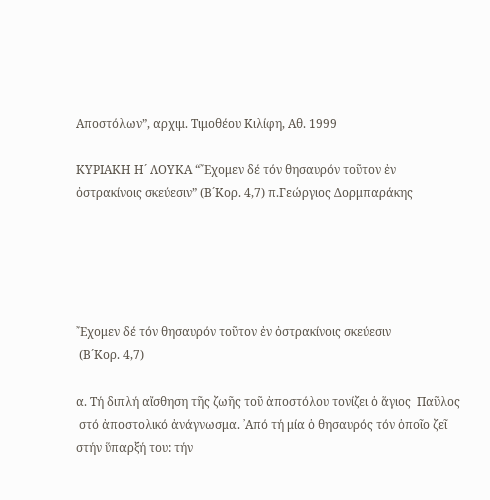Αποστόλων”, αρχιμ. Τιμοθέου Κιλίφη, Αθ. 1999

ΚΥΡΙΑΚΗ Η´ ΛΟΥΚΑ “῎Εχομεν δέ τόν θησαυρόν τοῦτον ἐν ὀστρακίνοις σκεύεσιν” (Β´Κορ. 4,7) π.Γεώργιος Δορμπαράκης





῎Εχομεν δέ τόν θησαυρόν τοῦτον ἐν ὀστρακίνοις σκεύεσιν
 (Β´Κορ. 4,7)

α. Τή διπλή αἴσθηση τῆς ζωῆς τοῦ ἀποστόλου τονίζει ὁ ἅγιος  Παῦλος
 στό ἀποστολικό ἀνάγνωσμα. ᾽Από τή μία ὁ θησαυρός τόν ὁποῖο ζεῖ
στήν ὕπαρξή του: τήν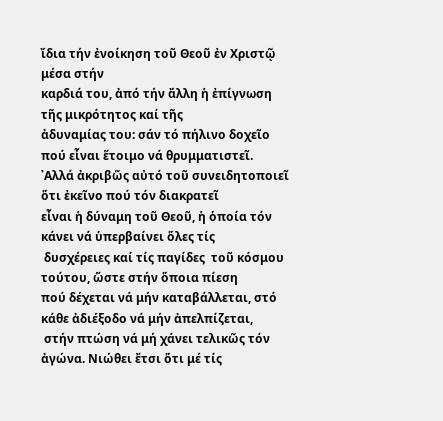ἴδια τήν ἐνοίκηση τοῦ Θεοῦ ἐν Χριστῷ μέσα στήν
καρδιά του, ἀπό τήν ἄλλη ἡ ἐπίγνωση τῆς μικρότητος καί τῆς
ἀδυναμίας του: σάν τό πήλινο δοχεῖο πού εἶναι ἕτοιμο νά θρυμματιστεῖ.
᾽Αλλά ἀκριβῶς αὐτό τοῦ συνειδητοποιεῖ ὅτι ἐκεῖνο πού τόν διακρατεῖ
εἶναι ἡ δύναμη τοῦ Θεοῦ, ἡ ὁποία τόν κάνει νά ὑπερβαίνει ὅλες τίς
 δυσχέρειες καί τίς παγίδες  τοῦ κόσμου τούτου, ὥστε στήν ὅποια πίεση
πού δέχεται νά μήν καταβάλλεται, στό κάθε ἀδιέξοδο νά μήν ἀπελπίζεται,
 στήν πτώση νά μή χάνει τελικῶς τόν ἀγώνα. Νιώθει ἔτσι ὅτι μέ τίς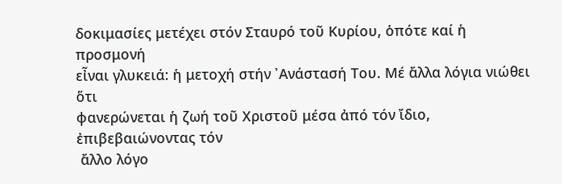δοκιμασίες μετέχει στόν Σταυρό τοῦ Κυρίου, ὁπότε καί ἡ προσμονή
εἶναι γλυκειά: ἡ μετοχή στήν ᾽Ανάστασή Του. Μέ ἄλλα λόγια νιώθει ὅτι
φανερώνεται ἡ ζωή τοῦ Χριστοῦ μέσα ἀπό τόν ἴδιο, ἐπιβεβαιώνοντας τόν
 ἄλλο λόγο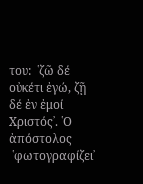του:  ῾ζῶ δέ οὐκέτι ἐγώ, ζῇ δέ ἐν ἐμοί Χριστός᾽. ῾Ο ἀπόστολος
 ῾φωτογραφίζει᾽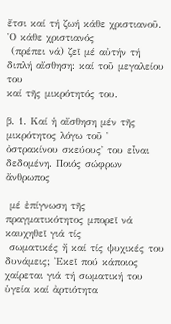ἔτσι καί τή ζωή κάθε χριστιανοῦ. ῾Ο κάθε χριστιανός
 (πρέπει νά) ζεῖ μέ αὐτήν τή διπλή αἴσθηση: καί τοῦ μεγαλείου του
καί τῆς μικρότητός του.

β. 1. Καί ἡ αἴσθηση μέν τῆς μικρότητος λόγω τοῦ ῾
ὀστρακίνου σκεύους᾽ του εἶναι δεδομένη. Ποιός σώφρων ἄνθρωπος

 μέ ἐπίγνωση τῆς πραγματικότητος μπορεῖ νά καυχηθεῖ γιά τίς
 σωματικές ἤ καί τίς ψυχικές του δυνάμεις; ᾽Εκεῖ πού κάποιος
χαίρεται γιά τή σωματική του ὑγεία καί ἀρτιότητα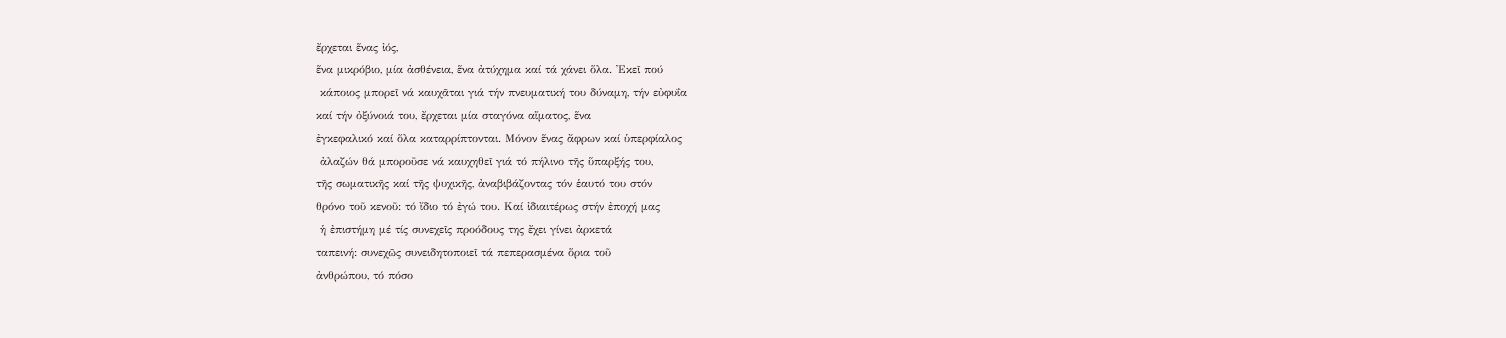ἔρχεται ἕνας ἰός,
ἕνα μικρόβιο, μία ἀσθένεια, ἕνα ἀτύχημα καί τά χάνει ὅλα. ᾽Εκεῖ πού
 κάποιος μπορεῖ νά καυχᾶται γιά τήν πνευματική του δύναμη, τήν εὐφυΐα
καί τήν ὀξύνοιά του, ἔρχεται μία σταγόνα αἵματος, ἕνα
ἐγκεφαλικό καί ὅλα καταρρίπτονται. Μόνον ἕνας ἄφρων καί ὑπερφίαλος
 ἀλαζών θά μποροῦσε νά καυχηθεῖ γιά τό πήλινο τῆς ὕπαρξής του,
τῆς σωματικῆς καί τῆς ψυχικῆς, ἀναβιβάζοντας τόν ἑαυτό του στόν
θρόνο τοῦ κενοῦ: τό ἴδιο τό ἐγώ του. Καί ἰδιαιτέρως στήν ἐποχή μας
 ἡ ἐπιστήμη μέ τίς συνεχεῖς προόδους της ἔχει γίνει ἀρκετά
ταπεινή: συνεχῶς συνειδητοποιεῖ τά πεπερασμένα ὅρια τοῦ
ἀνθρώπου, τό πόσο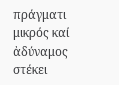πράγματι μικρός καί ἀδύναμος στέκει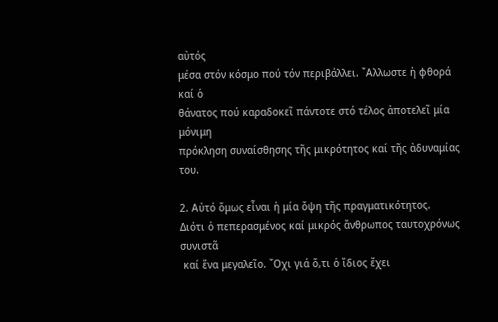αὐτός
μέσα στόν κόσμο πού τόν περιβάλλει. ῎Αλλωστε ἡ φθορά καί ὁ
θάνατος πού καραδοκεῖ πάντοτε στό τέλος ἀποτελεῖ μία μόνιμη
πρόκληση συναίσθησης τῆς μικρότητος καί τῆς ἀδυναμίας του.

2. Αὐτό ὅμως εἶναι ἡ μία ὄψη τῆς πραγματικότητος.
Διότι ὁ πεπερασμένος καί μικρός ἄνθρωπος ταυτοχρόνως συνιστᾶ
 καί ἕνα μεγαλεῖο. ῎Οχι γιά ὅ,τι ὁ ἴδιος ἔχει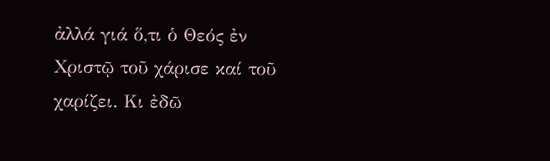ἀλλά γιά ὅ,τι ὁ Θεός ἐν
Χριστῷ τοῦ χάρισε καί τοῦ χαρίζει. Κι ἐδῶ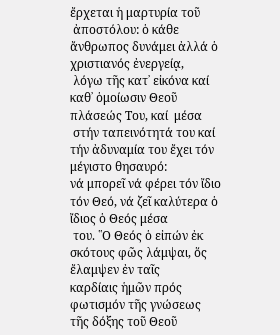ἔρχεται ἡ μαρτυρία τοῦ
 ἀποστόλου: ὁ κάθε ἄνθρωπος δυνάμει ἀλλά ὁ χριστιανός ἐνεργείᾳ,
 λόγω τῆς κατ᾽ εἰκόνα καί καθ᾽ ὁμοίωσιν Θεοῦ πλάσεώς Του, καί  μέσα
 στήν ταπεινότητά του καί τήν ἀδυναμία του ἔχει τόν μέγιστο θησαυρό:
νά μπορεῖ νά φέρει τόν ἴδιο τόν Θεό, νά ζεῖ καλύτερα ὁ ἴδιος ὁ Θεός μέσα
 του. ῾῾Ο Θεός ὁ εἰπών ἐκ σκότους φῶς λάμψαι, ὅς ἔλαμψεν ἐν ταῖς
καρδίαις ἡμῶν πρός φωτισμόν τῆς γνώσεως τῆς δόξης τοῦ Θεοῦ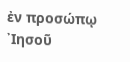ἐν προσώπῳ ᾽Ιησοῦ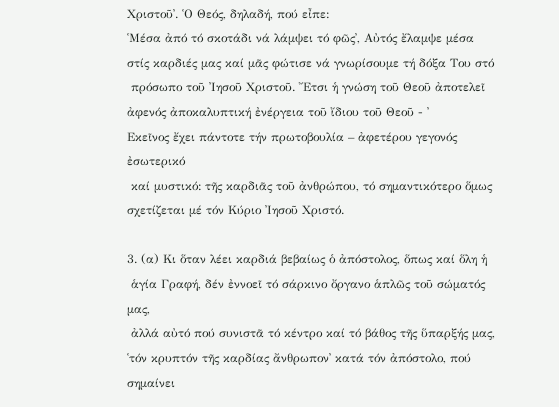Χριστοῦ᾽. ῾Ο Θεός, δηλαδή, πού εἶπε:
῾Μέσα ἀπό τό σκοτάδι νά λάμψει τό φῶς᾽, Αὐτός ἔλαμψε μέσα
στίς καρδιές μας καί μᾶς φώτισε νά γνωρίσουμε τή δόξα Του στό
 πρόσωπο τοῦ ᾽Ιησοῦ Χριστοῦ. ῎Ετσι ἡ γνώση τοῦ Θεοῦ ἀποτελεῖ
ἀφενός ἀποκαλυπτική ἐνέργεια τοῦ ἴδιου τοῦ Θεοῦ - ᾽
Εκεῖνος ἔχει πάντοτε τήν πρωτοβουλία – ἀφετέρου γεγονός ἐσωτερικό
 καί μυστικό: τῆς καρδιᾶς τοῦ ἀνθρώπου, τό σημαντικότερο ὅμως
σχετίζεται μέ τόν Κύριο ᾽Ιησοῦ Χριστό.

3. (α) Κι ὅταν λέει καρδιά βεβαίως ὁ ἀπόστολος, ὅπως καί ὅλη ἡ
 ἁγία Γραφή, δέν ἐννοεῖ τό σάρκινο ὄργανο ἁπλῶς τοῦ σώματός μας,
 ἀλλά αὐτό πού συνιστᾶ τό κέντρο καί τό βάθος τῆς ὕπαρξής μας,
῾τόν κρυπτόν τῆς καρδίας ἄνθρωπον᾽ κατά τόν ἀπόστολο, πού σημαίνει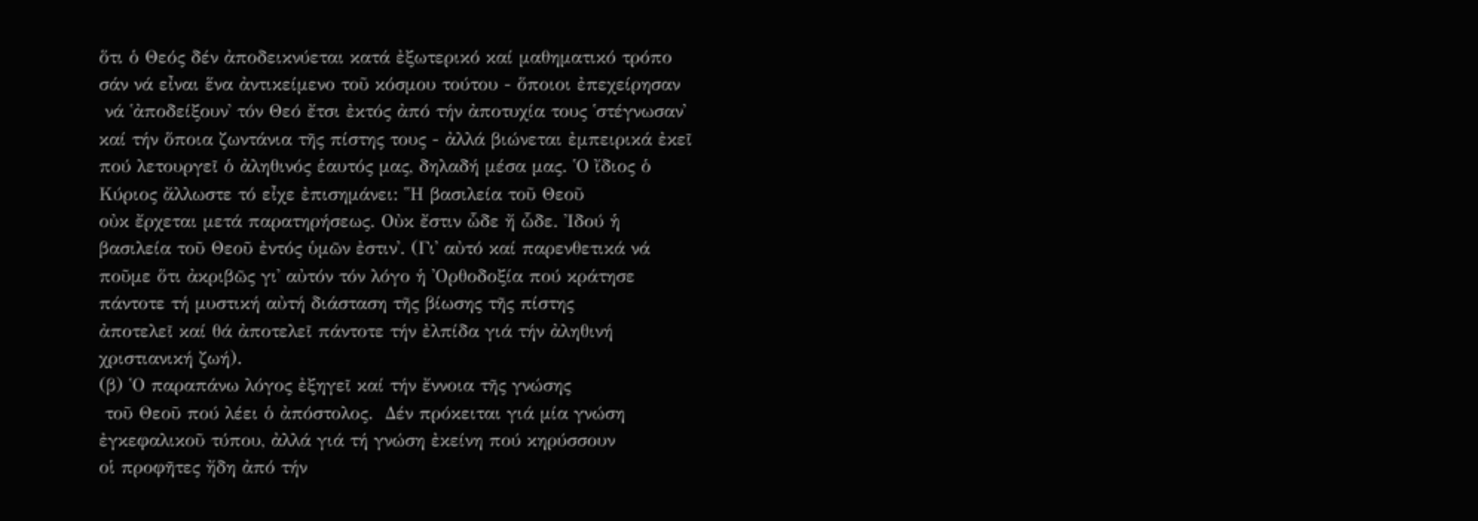ὅτι ὁ Θεός δέν ἀποδεικνύεται κατά ἐξωτερικό καί μαθηματικό τρόπο
σάν νά εἶναι ἕνα ἀντικείμενο τοῦ κόσμου τούτου - ὅποιοι ἐπεχείρησαν
 νά ῾ἀποδείξουν᾽ τόν Θεό ἔτσι ἐκτός ἀπό τήν ἀποτυχία τους ῾στέγνωσαν᾽
καί τήν ὅποια ζωντάνια τῆς πίστης τους - ἀλλά βιώνεται ἐμπειρικά ἐκεῖ
πού λετουργεῖ ὁ ἀληθινός ἑαυτός μας, δηλαδή μέσα μας. ῾Ο ἴδιος ὁ
Κύριος ἄλλωστε τό εἶχε ἐπισημάνει: ῾῾Η βασιλεία τοῦ Θεοῦ
οὐκ ἔρχεται μετά παρατηρήσεως. Οὐκ ἔστιν ὧδε ἤ ὧδε. ᾽Ιδού ἡ
βασιλεία τοῦ Θεοῦ ἐντός ὑμῶν ἐστιν᾽. (Γι᾽ αὐτό καί παρενθετικά νά
ποῦμε ὅτι ἀκριβῶς γι᾽ αὐτόν τόν λόγο ἡ ᾽Ορθοδοξία πού κράτησε
πάντοτε τή μυστική αὐτή διάσταση τῆς βίωσης τῆς πίστης
ἀποτελεῖ καί θά ἀποτελεῖ πάντοτε τήν ἐλπίδα γιά τήν ἀληθινή
χριστιανική ζωή).
(β) ῾Ο παραπάνω λόγος ἐξηγεῖ καί τήν ἔννοια τῆς γνώσης
 τοῦ Θεοῦ πού λέει ὁ ἀπόστολος.  Δέν πρόκειται γιά μία γνώση
ἐγκεφαλικοῦ τύπου, ἀλλά γιά τή γνώση ἐκείνη πού κηρύσσουν
οἱ προφῆτες ἤδη ἀπό τήν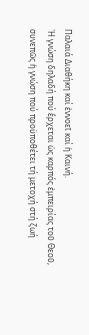Παλαιά Διαθήκη καί ἐννοεῖ καί ἡ Καινή.
῾Η γνώση δηλαδή πού ἔρχεται ὡς καρπός ἐμπειρίας τοῦ Θεοῦ,
συνεπῶς ἡ γνώση πού προϋποθέτει τή μετοχή στή ζωή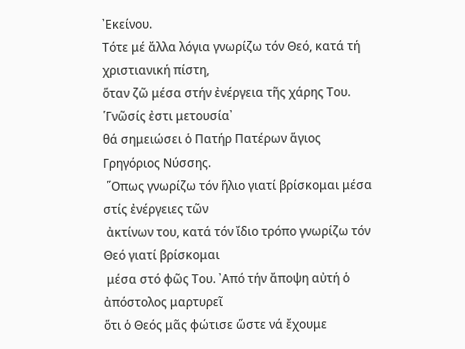᾽Εκείνου.
Τότε μέ ἄλλα λόγια γνωρίζω τόν Θεό, κατά τή χριστιανική πίστη,
ὅταν ζῶ μέσα στήν ἐνέργεια τῆς χάρης Του. ῾Γνῶσίς ἐστι μετουσία᾽
θά σημειώσει ὁ Πατήρ Πατέρων ἅγιος Γρηγόριος Νύσσης.
 ῞Οπως γνωρίζω τόν ἥλιο γιατί βρίσκομαι μέσα στίς ἐνέργειες τῶν
 ἀκτίνων του, κατά τόν ἴδιο τρόπο γνωρίζω τόν Θεό γιατί βρίσκομαι
 μέσα στό φῶς Του. ᾽Από τήν ἄποψη αὐτή ὁ ἀπόστολος μαρτυρεῖ
ὅτι ὁ Θεός μᾶς φώτισε ὥστε νά ἔχουμε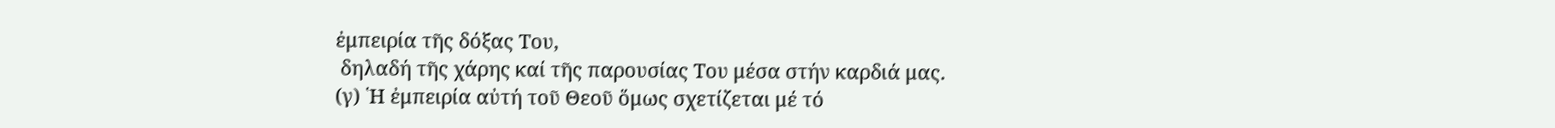ἐμπειρία τῆς δόξας Του,
 δηλαδή τῆς χάρης καί τῆς παρουσίας Του μέσα στήν καρδιά μας.
(γ) ῾Η ἐμπειρία αὐτή τοῦ Θεοῦ ὅμως σχετίζεται μέ τό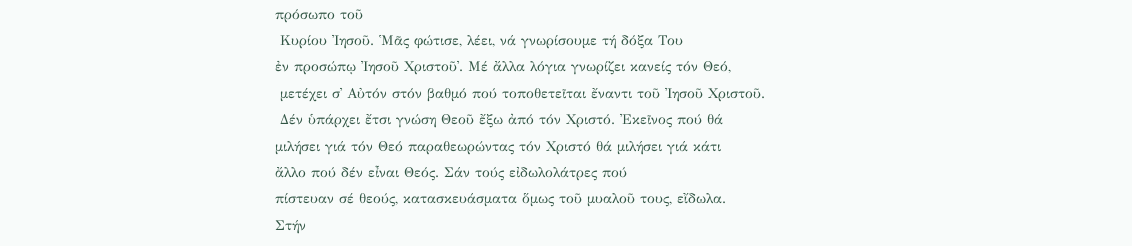πρόσωπο τοῦ
 Κυρίου ᾽Ιησοῦ. ῾Μᾶς φώτισε, λέει, νά γνωρίσουμε τή δόξα Του
ἐν προσώπῳ ᾽Ιησοῦ Χριστοῦ᾽. Μέ ἄλλα λόγια γνωρίζει κανείς τόν Θεό,
 μετέχει σ᾽ Αὐτόν στόν βαθμό πού τοποθετεῖται ἔναντι τοῦ ᾽Ιησοῦ Χριστοῦ.
 Δέν ὑπάρχει ἔτσι γνώση Θεοῦ ἔξω ἀπό τόν Χριστό. ᾽Εκεῖνος πού θά
μιλήσει γιά τόν Θεό παραθεωρώντας τόν Χριστό θά μιλήσει γιά κάτι
ἄλλο πού δέν εἶναι Θεός. Σάν τούς εἰδωλολάτρες πού
πίστευαν σέ θεούς, κατασκευάσματα ὅμως τοῦ μυαλοῦ τους, εἴδωλα.
Στήν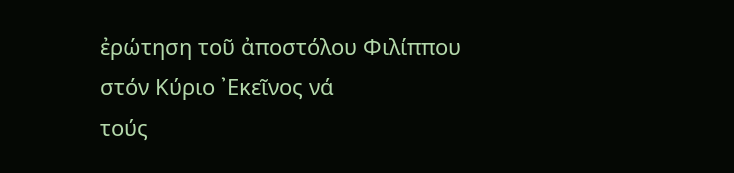ἐρώτηση τοῦ ἀποστόλου Φιλίππου στόν Κύριο ᾽Εκεῖνος νά
τούς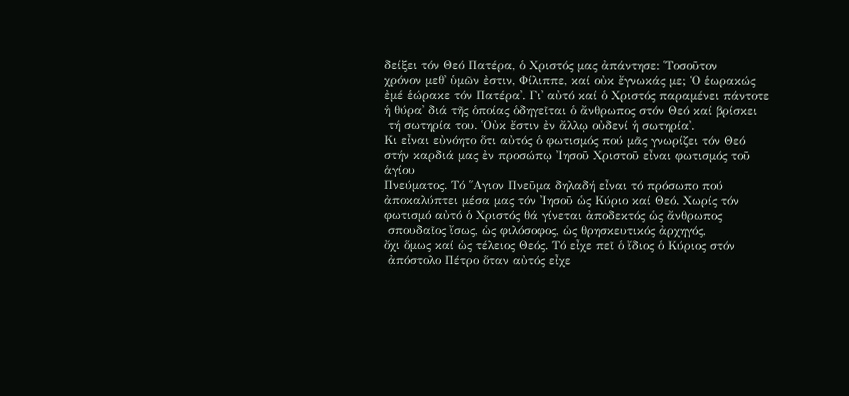δείξει τόν Θεό Πατέρα, ὁ Χριστός μας ἀπάντησε: ῾Τοσοῦτον
χρόνον μεθ᾽ ὑμῶν ἐστιν, Φίλιππε, καί οὐκ ἔγνωκάς με; Ὁ ἑωρακώς
ἐμέ ἑώρακε τόν Πατέρα᾽. Γι᾽ αὐτό καί ὁ Χριστός παραμένει πάντοτε
ἡ θύρα᾽ διά τῆς ὁποίας ὁδηγεῖται ὁ ἄνθρωπος στόν Θεό καί βρίσκει
 τή σωτηρία του. ῾Οὐκ ἔστιν ἐν ἄλλῳ οὐδενί ἡ σωτηρία᾽.
Κι εἶναι εὐνόητο ὅτι αὐτός ὁ φωτισμός πού μᾶς γνωρίζει τόν Θεό
στήν καρδιά μας ἐν προσώπῳ ᾽Ιησοῦ Χριστοῦ εἶναι φωτισμός τοῦ ἁγίου
Πνεύματος. Τό ῞Αγιον Πνεῦμα δηλαδή εἶναι τό πρόσωπο πού
ἀποκαλύπτει μέσα μας τόν ᾽Ιησοῦ ὡς Κύριο καί Θεό. Χωρίς τόν
φωτισμό αὐτό ὁ Χριστός θά γίνεται ἀποδεκτός ὡς ἄνθρωπος
 σπουδαῖος ἴσως, ὡς φιλόσοφος, ὡς θρησκευτικός ἀρχηγός,
ὄχι ὅμως καί ὡς τέλειος Θεός. Τό εἶχε πεῖ ὁ ἴδιος ὁ Κύριος στόν
 ἀπόστολο Πέτρο ὅταν αὐτός εἶχε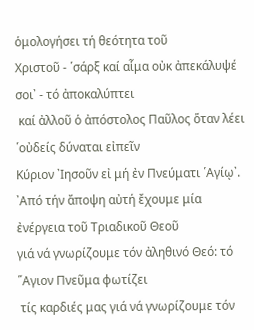ὁμολογήσει τή θεότητα τοῦ
Χριστοῦ - ῾σάρξ καί αἷμα οὐκ ἀπεκάλυψέ σοι᾽ - τό ἀποκαλύπτει
 καί ἀλλοῦ ὁ ἀπόστολος Παῦλος ὅταν λέει ῾oὐδείς δύναται εἰπεῖν
Κύριον ᾽Ιησοῦν εἰ μή ἐν Πνεύματι ῾Αγίῳ᾽.
᾽Από τήν ἄποψη αὐτή ἔχουμε μία ἐνέργεια τοῦ Τριαδικοῦ Θεοῦ
γιά νά γνωρίζουμε τόν ἀληθινό Θεό: τό ῞Αγιον Πνεῦμα φωτίζει
 τίς καρδιές μας γιά νά γνωρίζουμε τόν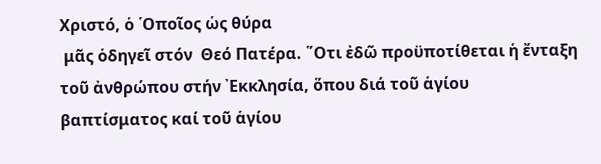Χριστό, ὁ ῾Οποῖος ὡς θύρα
 μᾶς ὁδηγεῖ στόν  Θεό Πατέρα. ῞Οτι ἐδῶ προϋποτίθεται ἡ ἔνταξη
τοῦ ἀνθρώπου στήν ᾽Εκκλησία, ὅπου διά τοῦ ἁγίου
βαπτίσματος καί τοῦ ἁγίου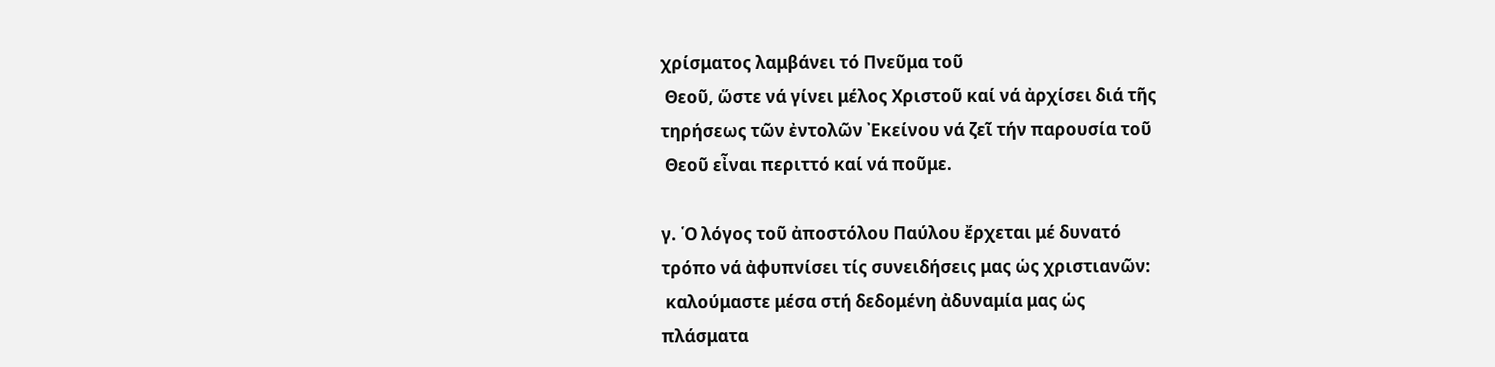χρίσματος λαμβάνει τό Πνεῦμα τοῦ
 Θεοῦ, ὥστε νά γίνει μέλος Χριστοῦ καί νά ἀρχίσει διά τῆς
τηρήσεως τῶν ἐντολῶν ᾽Εκείνου νά ζεῖ τήν παρουσία τοῦ
 Θεοῦ εἶναι περιττό καί νά ποῦμε.

γ. ῾Ο λόγος τοῦ ἀποστόλου Παύλου ἔρχεται μέ δυνατό
τρόπο νά ἀφυπνίσει τίς συνειδήσεις μας ὡς χριστιανῶν:
 καλούμαστε μέσα στή δεδομένη ἀδυναμία μας ὡς
πλάσματα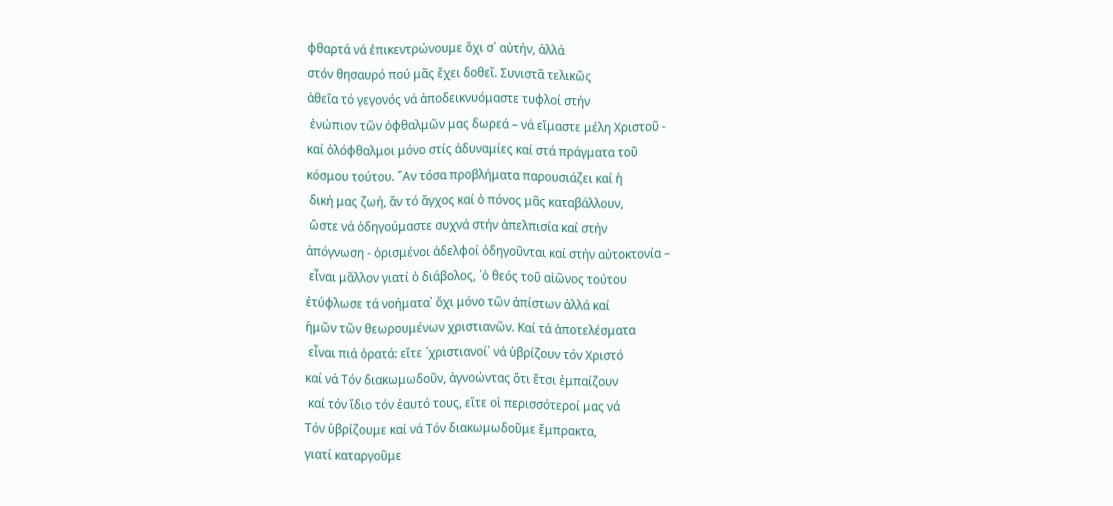φθαρτά νά ἐπικεντρώνουμε ὄχι σ᾽ αὐτήν, ἀλλά
στόν θησαυρό πού μᾶς ἔχει δοθεῖ. Συνιστᾶ τελικῶς
ἀθεΐα τό γεγονός νά ἀποδεικνυόμαστε τυφλοί στήν
 ἐνώπιον τῶν ὀφθαλμῶν μας δωρεά – νά εἴμαστε μέλη Χριστοῦ -
καί ὁλόφθαλμοι μόνο στίς ἀδυναμίες καί στά πράγματα τοῦ
κόσμου τούτου. ῎Αν τόσα προβλήματα παρουσιάζει καί ἡ
 δική μας ζωή, ἄν τό ἄγχος καί ὁ πόνος μᾶς καταβάλλουν,
 ὥστε νά ὁδηγούμαστε συχνά στήν ἀπελπισία καί στήν
ἀπόγνωση - ὁρισμένοι ἀδελφοί ὁδηγοῦνται καί στήν αὐτοκτονία –
 εἶναι μᾶλλον γιατί ὁ διάβολος, ῾ὁ θεός τοῦ αἰῶνος τούτου
ἐτύφλωσε τά νοήματα᾽ ὄχι μόνο τῶν ἀπίστων ἀλλά καί
ἡμῶν τῶν θεωρουμένων χριστιανῶν. Καί τά ἀποτελέσματα
 εἶναι πιά ὁρατά: εἴτε ῾χριστιανοί᾽ νά ὑβρίζουν τόν Χριστό
καί νά Τόν διακωμωδοῦν, ἀγνοώντας ὅτι ἔτσι ἐμπαίζουν
 καί τόν ἴδιο τόν ἑαυτό τους, εἴτε οἱ περισσότεροί μας νά
Τόν ὑβρίζουμε καί νά Τόν διακωμωδοῦμε ἔμπρακτα,
γιατί καταργοῦμε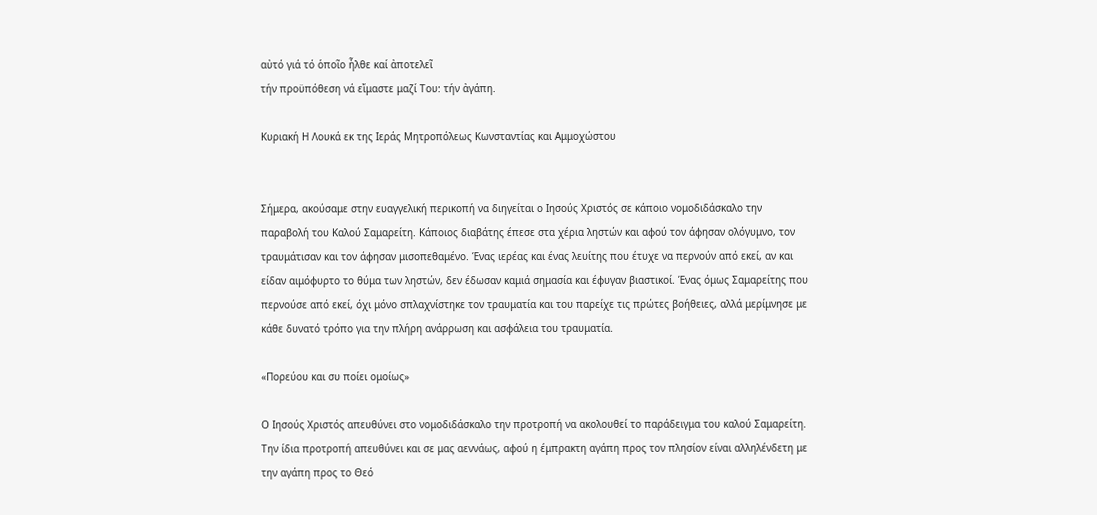αὐτό γιά τό ὁποῖο ἦλθε καί ἀποτελεῖ
τήν προϋπόθεση νά εἴμαστε μαζί Του: τήν ἀγάπη.

Κυριακή Η Λουκά εκ της Ιεράς Μητροπόλεως Κωνσταντίας και Αμμοχώστου


Σήμερα, ακούσαμε στην ευαγγελική περικοπή να διηγείται ο Ιησούς Χριστός σε κάποιο νομοδιδάσκαλο την παραβολή του Καλού Σαμαρείτη. Κάποιος διαβάτης έπεσε στα χέρια ληστών και αφού τον άφησαν ολόγυμνο, τον τραυμάτισαν και τον άφησαν μισοπεθαμένο. Ένας ιερέας και ένας λευίτης που έτυχε να περνούν από εκεί, αν και είδαν αιμόφυρτο το θύμα των ληστών, δεν έδωσαν καμιά σημασία και έφυγαν βιαστικοί. Ένας όμως Σαμαρείτης που περνούσε από εκεί, όχι μόνο σπλαχνίστηκε τον τραυματία και του παρείχε τις πρώτες βοήθειες, αλλά μερίμνησε με κάθε δυνατό τρόπο για την πλήρη ανάρρωση και ασφάλεια του τραυματία.

«Πορεύου και συ ποίει ομοίως»

Ο Ιησούς Χριστός απευθύνει στο νομοδιδάσκαλο την προτροπή να ακολουθεί το παράδειγμα του καλού Σαμαρείτη. Την ίδια προτροπή απευθύνει και σε μας αεννάως, αφού η έμπρακτη αγάπη προς τον πλησίον είναι αλληλένδετη με την αγάπη προς το Θεό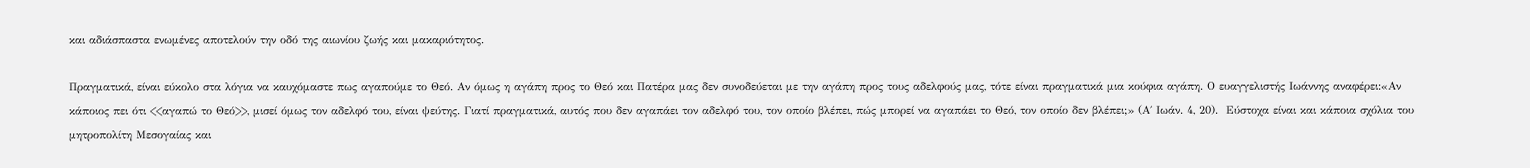και αδιάσπαστα ενωμένες αποτελούν την οδό της αιωνίου ζωής και μακαριότητος.

Πραγματικά, είναι εύκολο στα λόγια να καυχόμαστε πως αγαπούμε το Θεό. Αν όμως η αγάπη προς το Θεό και Πατέρα μας δεν συνοδεύεται με την αγάπη προς τους αδελφούς μας, τότε είναι πραγματικά μια κούφια αγάπη. Ο ευαγγελιστής Ιωάννης αναφέρει:«Αν κάποιος πει ότι <<αγαπώ το Θεό>>, μισεί όμως τον αδελφό του, είναι ψεύτης. Γιατί πραγματικά, αυτός που δεν αγαπάει τον αδελφό του, τον οποίο βλέπει, πώς μπορεί να αγαπάει το Θεό, τον οποίο δεν βλέπει;» (Α΄ Ιωάν. 4, 20).  Εύστοχα είναι και κάποια σχόλια του μητροπολίτη Μεσογαίας και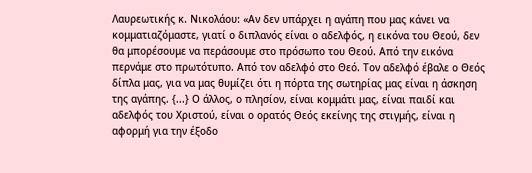Λαυρεωτικής κ. Νικολάου: «Αν δεν υπάρχει η αγάπη που μας κάνει να κομματιαζόμαστε, γιατί ο διπλανός είναι ο αδελφός, η εικόνα του Θεού, δεν θα μπορέσουμε να περάσουμε στο πρόσωπο του Θεού. Από την εικόνα περνάμε στο πρωτότυπο. Από τον αδελφό στο Θεό. Τον αδελφό έβαλε ο Θεός δίπλα μας, για να μας θυμίζει ότι η πόρτα της σωτηρίας μας είναι η άσκηση της αγάπης. {...} Ο άλλος, ο πλησίον, είναι κομμάτι μας, είναι παιδί και αδελφός του Χριστού, είναι ο ορατός Θεός εκείνης της στιγμής, είναι η αφορμή για την έξοδο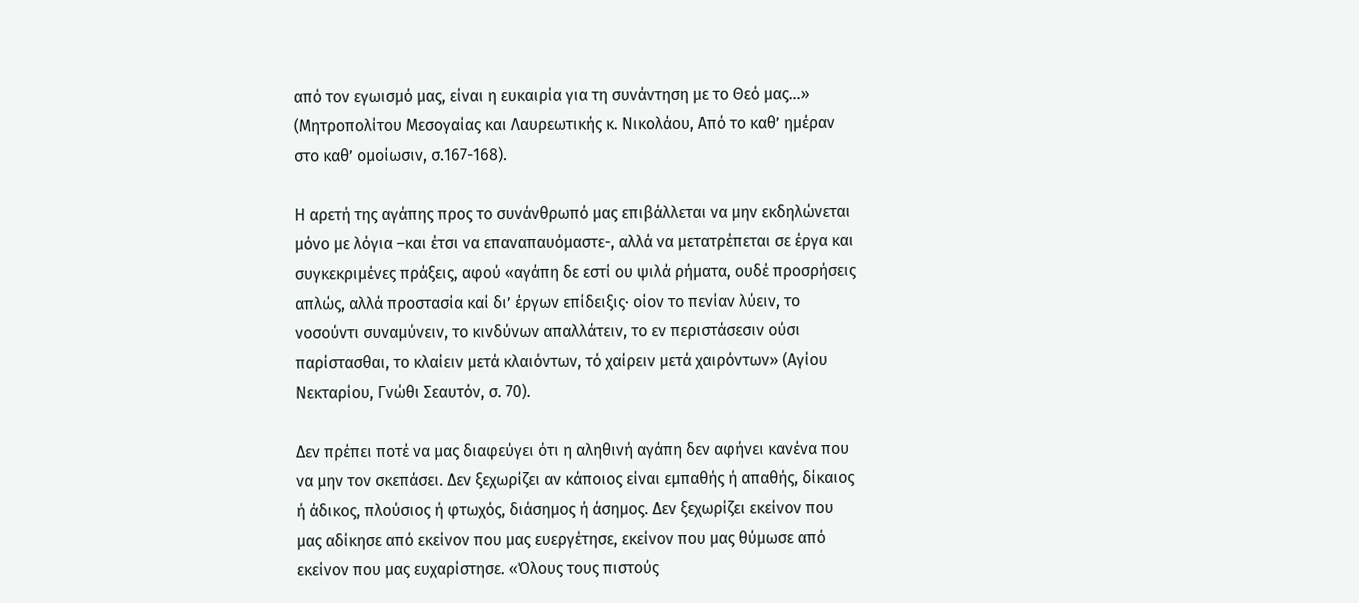από τον εγωισμό μας, είναι η ευκαιρία για τη συνάντηση με το Θεό μας...» (Μητροπολίτου Μεσογαίας και Λαυρεωτικής κ. Νικολάου, Από το καθ’ ημέραν στο καθ’ ομοίωσιν, σ.167-168).

Η αρετή της αγάπης προς το συνάνθρωπό μας επιβάλλεται να μην εκδηλώνεται μόνο με λόγια –και έτσι να επαναπαυόμαστε-, αλλά να μετατρέπεται σε έργα και συγκεκριμένες πράξεις, αφού «αγάπη δε εστί ου ψιλά ρήματα, ουδέ προσρήσεις απλώς, αλλά προστασία καί δι’ έργων επίδειξις· οίον το πενίαν λύειν, το νοσούντι συναμύνειν, το κινδύνων απαλλάτειν, το εν περιστάσεσιν ούσι παρίστασθαι, το κλαίειν μετά κλαιόντων, τό χαίρειν μετά χαιρόντων» (Αγίου Νεκταρίου, Γνώθι Σεαυτόν, σ. 70).

Δεν πρέπει ποτέ να μας διαφεύγει ότι η αληθινή αγάπη δεν αφήνει κανένα που να μην τον σκεπάσει. Δεν ξεχωρίζει αν κάποιος είναι εμπαθής ή απαθής, δίκαιος ή άδικος, πλούσιος ή φτωχός, διάσημος ή άσημος. Δεν ξεχωρίζει εκείνον που μας αδίκησε από εκείνον που μας ευεργέτησε, εκείνον που μας θύμωσε από εκείνον που μας ευχαρίστησε. «Όλους τους πιστούς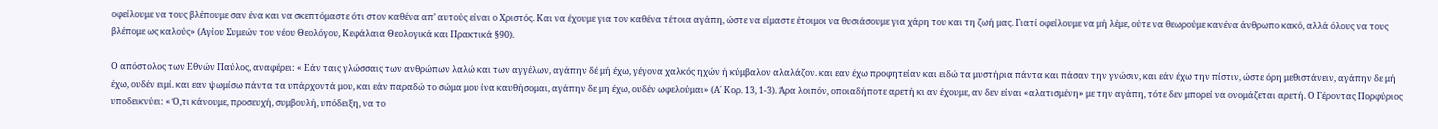οφείλουμε να τους βλέπουμε σαν ένα και να σκεπτόμαστε ότι στον καθένα απ’ αυτούς είναι ο Χριστός. Και να έχουμε για τον καθένα τέτοια αγάπη, ώστε να είμαστε έτοιμοι να θυσιάσουμε για χάρη του και τη ζωή μας. Γιατί οφείλουμε να μή λέμε, ούτε να θεωρούμε κανένα άνθρωπο κακό, αλλά όλους να τους βλέπομε ως καλούς» (Αγίου Συμεών του νέου Θεολόγου, Κεφάλαια Θεολογικά και Πρακτικά §90).

Ο απόστολος των Εθνών Παύλος, αναφέρει: « Εάν ταις γλώσσαις των ανθρώπων λαλώ και των αγγέλων, αγάπην δέ μή έχω, γέγονα χαλκός ηχών ή κύμβαλον αλαλάζον. και εαν έχω προφητείαν και ειδώ τα μυστήρια πάντα και πάσαν την γνώσιν, και εάν έχω την πίστιν, ώστε όρη μεθιστάνειν, αγάπην δε μή έχω, ουδέν ειμί. και εαν ψωμίσω πάντα τα υπάρχοντά μου, και εάν παραδώ το σώμα μου ίνα καυθήσομαι, αγάπην δε μη έχω, ουδέν ωφελούμαι» (Α΄ Κορ. 13, 1-3). Άρα λοιπόν, οποιαδήποτε αρετή κι αν έχουμε, αν δεν είναι «αλατισμένη» με την αγάπη, τότε δεν μπορεί να ονομάζεται αρετή. Ο Γέροντας Πορφύριος υποδεικνύει: « Ό,τι κάνουμε, προσευχή, συμβουλή, υπόδειξη, να το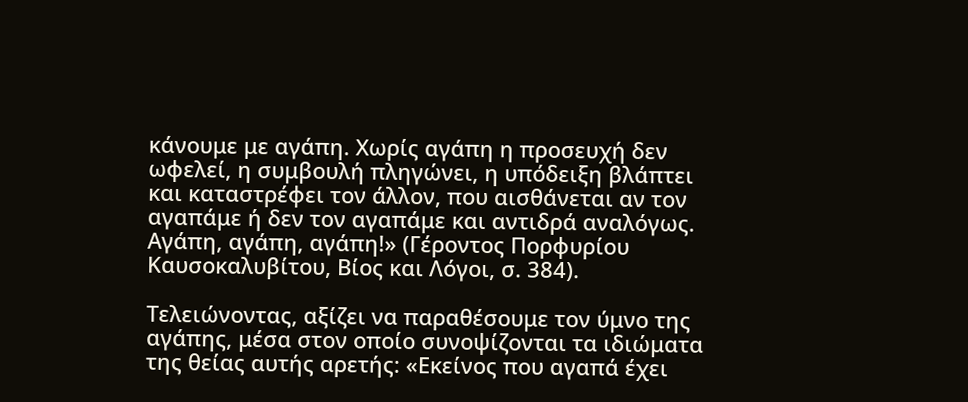κάνουμε με αγάπη. Χωρίς αγάπη η προσευχή δεν ωφελεί, η συμβουλή πληγώνει, η υπόδειξη βλάπτει και καταστρέφει τον άλλον, που αισθάνεται αν τον αγαπάμε ή δεν τον αγαπάμε και αντιδρά αναλόγως. Αγάπη, αγάπη, αγάπη!» (Γέροντος Πορφυρίου Καυσοκαλυβίτου, Βίος και Λόγοι, σ. 384).

Τελειώνοντας, αξίζει να παραθέσουμε τον ύμνο της αγάπης, μέσα στον οποίο συνοψίζονται τα ιδιώματα της θείας αυτής αρετής: «Εκείνος που αγαπά έχει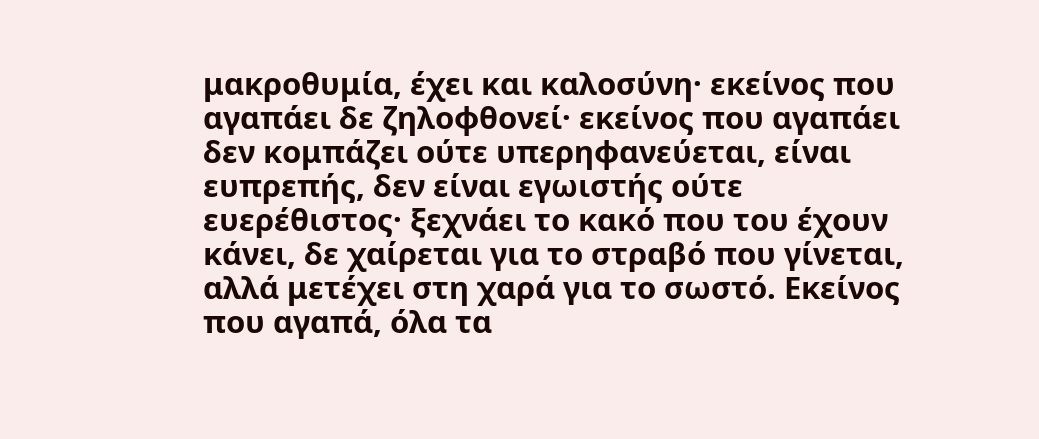μακροθυμία, έχει και καλοσύνη· εκείνος που αγαπάει δε ζηλοφθονεί· εκείνος που αγαπάει δεν κομπάζει ούτε υπερηφανεύεται, είναι ευπρεπής, δεν είναι εγωιστής ούτε ευερέθιστος· ξεχνάει το κακό που του έχουν κάνει, δε χαίρεται για το στραβό που γίνεται, αλλά μετέχει στη χαρά για το σωστό. Εκείνος που αγαπά, όλα τα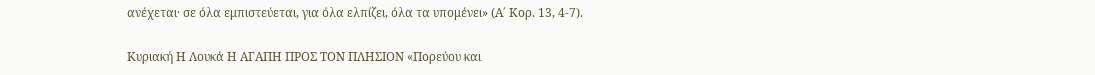ανέχεται· σε όλα εμπιστεύεται, για όλα ελπίζει, όλα τα υπομένει» (Α΄ Κορ. 13, 4-7).

Κυριακή Η Λουκά Η ΑΓΑΠΗ ΠΡΟΣ ΤΟΝ ΠΛΗΣΙΟΝ «Πορεύου και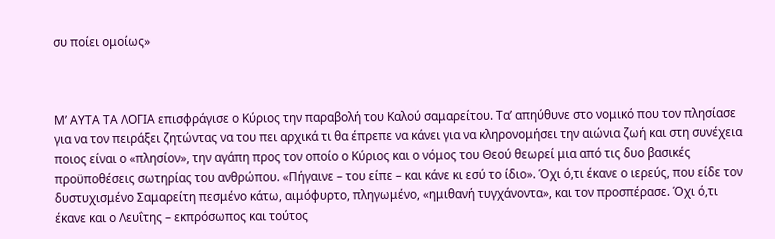συ ποίει ομοίως»



Μ’ ΑΥΤΑ ΤΑ ΛΟΓΙΑ επισφράγισε ο Κύριος την παραβολή του Καλού σαμαρείτου. Τα’ απηύθυνε στο νομικό που τον πλησίασε για να τον πειράξει ζητώντας να του πει αρχικά τι θα έπρεπε να κάνει για να κληρονομήσει την αιώνια ζωή και στη συνέχεια ποιος είναι ο «πλησίον», την αγάπη προς τον οποίο ο Κύριος και ο νόμος του Θεού θεωρεί μια από τις δυο βασικές προϋποθέσεις σωτηρίας του ανθρώπου. «Πήγαινε – του είπε – και κάνε κι εσύ το ίδιο». Όχι ό,τι έκανε ο ιερεύς, που είδε τον δυστυχισμένο Σαμαρείτη πεσμένο κάτω, αιμόφυρτο, πληγωμένο, «ημιθανή τυγχάνοντα», και τον προσπέρασε. Όχι ό,τι έκανε και ο Λευΐτης – εκπρόσωπος και τούτος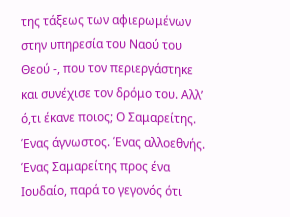της τάξεως των αφιερωμένων στην υπηρεσία του Ναού του Θεού -, που τον περιεργάστηκε και συνέχισε τον δρόμο του. Αλλ’ ό,τι έκανε ποιος; Ο Σαμαρείτης. Ένας άγνωστος. Ένας αλλοεθνής. Ένας Σαμαρείτης προς ένα Ιουδαίο, παρά το γεγονός ότι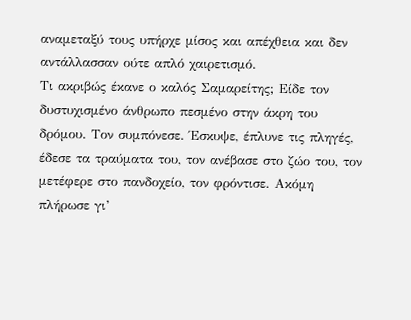αναμεταξύ τους υπήρχε μίσος και απέχθεια και δεν αντάλλασσαν ούτε απλό χαιρετισμό.
Τι ακριβώς έκανε ο καλός Σαμαρείτης; Είδε τον δυστυχισμένο άνθρωπο πεσμένο στην άκρη του δρόμου. Τον συμπόνεσε. Έσκυψε, έπλυνε τις πληγές, έδεσε τα τραύματα του, τον ανέβασε στο ζώο του, τον μετέφερε στο πανδοχείο, τον φρόντισε. Ακόμη πλήρωσε γι’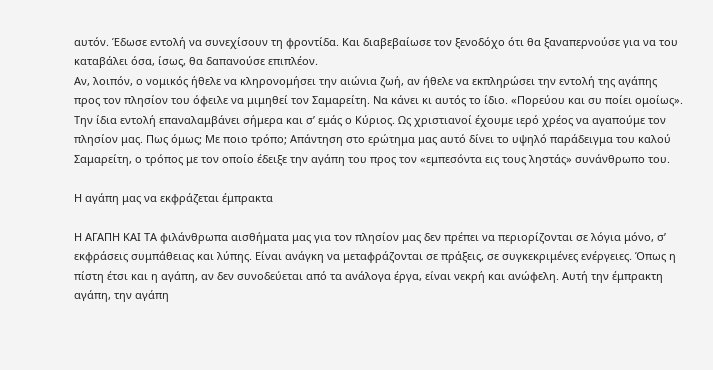αυτόν. Έδωσε εντολή να συνεχίσουν τη φροντίδα. Και διαβεβαίωσε τον ξενοδόχο ότι θα ξαναπερνούσε για να του καταβάλει όσα, ίσως, θα δαπανούσε επιπλέον.
Αν, λοιπόν, ο νομικός ήθελε να κληρονομήσει την αιώνια ζωή, αν ήθελε να εκπληρώσει την εντολή της αγάπης προς τον πλησίον του όφειλε να μιμηθεί τον Σαμαρείτη. Να κάνει κι αυτός το ίδιο. «Πορεύου και συ ποίει ομοίως».
Την ίδια εντολή επαναλαμβάνει σήμερα και σ’ εμάς ο Κύριος. Ως χριστιανοί έχουμε ιερό χρέος να αγαπούμε τον πλησίον μας. Πως όμως; Με ποιο τρόπο; Απάντηση στο ερώτημα μας αυτό δίνει το υψηλό παράδειγμα του καλού Σαμαρείτη, ο τρόπος με τον οποίο έδειξε την αγάπη του προς τον «εμπεσόντα εις τους ληστάς» συνάνθρωπο του.

Η αγάπη μας να εκφράζεται έμπρακτα

Η ΑΓΑΠΗ ΚΑΙ ΤΑ φιλάνθρωπα αισθήματα μας για τον πλησίον μας δεν πρέπει να περιορίζονται σε λόγια μόνο, σ’ εκφράσεις συμπάθειας και λύπης. Είναι ανάγκη να μεταφράζονται σε πράξεις, σε συγκεκριμένες ενέργειες. Όπως η πίστη έτσι και η αγάπη, αν δεν συνοδεύεται από τα ανάλογα έργα, είναι νεκρή και ανώφελη. Αυτή την έμπρακτη αγάπη, την αγάπη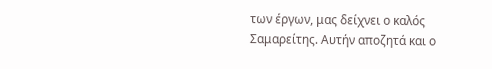των έργων, μας δείχνει ο καλός Σαμαρείτης. Αυτήν αποζητά και ο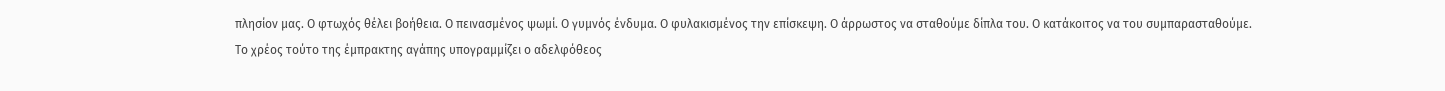πλησίον μας. Ο φτωχός θέλει βοήθεια. Ο πεινασμένος ψωμί. Ο γυμνός ένδυμα. Ο φυλακισμένος την επίσκεψη. Ο άρρωστος να σταθούμε δίπλα του. Ο κατάκοιτος να του συμπαρασταθούμε.
Το χρέος τούτο της έμπρακτης αγάπης υπογραμμίζει ο αδελφόθεος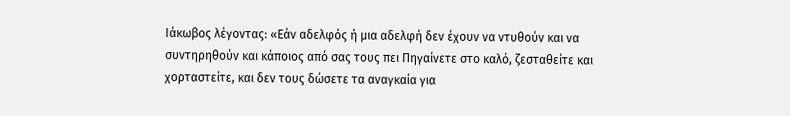Ιάκωβος λέγοντας: «Εάν αδελφός ή μια αδελφή δεν έχουν να ντυθούν και να συντηρηθούν και κάποιος από σας τους πει Πηγαίνετε στο καλό, ζεσταθείτε και χορταστείτε, και δεν τους δώσετε τα αναγκαία για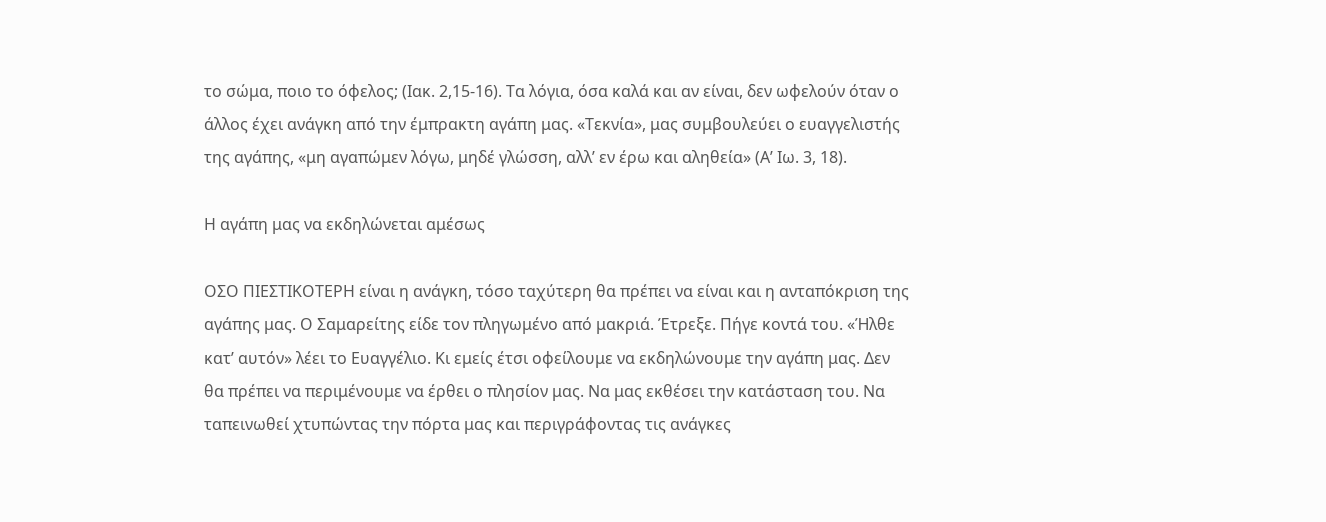το σώμα, ποιο το όφελος; (Ιακ. 2,15-16). Τα λόγια, όσα καλά και αν είναι, δεν ωφελούν όταν ο άλλος έχει ανάγκη από την έμπρακτη αγάπη μας. «Τεκνία», μας συμβουλεύει ο ευαγγελιστής της αγάπης, «μη αγαπώμεν λόγω, μηδέ γλώσση, αλλ’ εν έρω και αληθεία» (Α’ Ιω. 3, 18).

Η αγάπη μας να εκδηλώνεται αμέσως

ΟΣΟ ΠΙΕΣΤΙΚΟΤΕΡΗ είναι η ανάγκη, τόσο ταχύτερη θα πρέπει να είναι και η ανταπόκριση της αγάπης μας. Ο Σαμαρείτης είδε τον πληγωμένο από μακριά. Έτρεξε. Πήγε κοντά του. «Ήλθε κατ’ αυτόν» λέει το Ευαγγέλιο. Κι εμείς έτσι οφείλουμε να εκδηλώνουμε την αγάπη μας. Δεν θα πρέπει να περιμένουμε να έρθει ο πλησίον μας. Να μας εκθέσει την κατάσταση του. Να ταπεινωθεί χτυπώντας την πόρτα μας και περιγράφοντας τις ανάγκες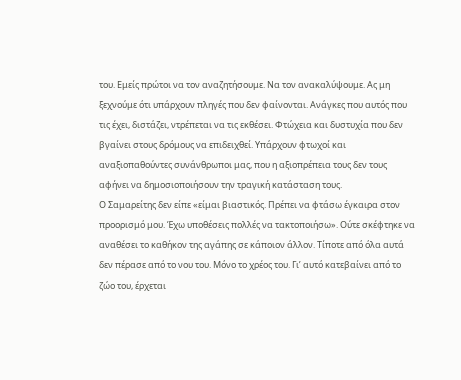του. Εμείς πρώτοι να τον αναζητήσουμε. Να τον ανακαλύψουμε. Ας μη ξεχνούμε ότι υπάρχουν πληγές που δεν φαίνονται. Ανάγκες που αυτός που τις έχει, διστάζει, ντρέπεται να τις εκθέσει. Φτώχεια και δυστυχία που δεν βγαίνει στους δρόμους να επιδειχθεί. Υπάρχουν φτωχοί και αναξιοπαθούντες συνάνθρωποι μας, που η αξιοπρέπεια τους δεν τους αφήνει να δημοσιοποιήσουν την τραγική κατάσταση τους.
Ο Σαμαρείτης δεν είπε «είμαι βιαστικός. Πρέπει να φτάσω έγκαιρα στον προορισμό μου. Έχω υποθέσεις πολλές να τακτοποιήσω». Ούτε σκέφτηκε να αναθέσει το καθήκον της αγάπης σε κάποιον άλλον. Τίποτε από όλα αυτά δεν πέρασε από το νου του. Μόνο το χρέος του. Γι’ αυτό κατεβαίνει από το ζώο του, έρχεται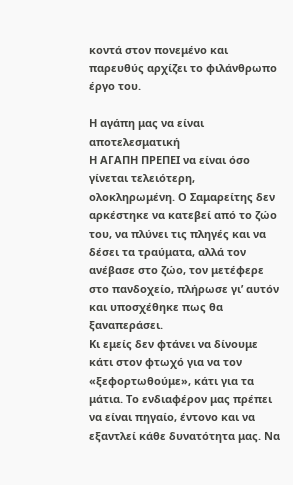κοντά στον πονεμένο και παρευθύς αρχίζει το φιλάνθρωπο έργο του.

Η αγάπη μας να είναι αποτελεσματική
Η ΑΓΑΠΗ ΠΡΕΠΕΙ να είναι όσο γίνεται τελειότερη, ολοκληρωμένη. Ο Σαμαρείτης δεν αρκέστηκε να κατεβεί από το ζώο του, να πλύνει τις πληγές και να δέσει τα τραύματα, αλλά τον ανέβασε στο ζώο, τον μετέφερε στο πανδοχείο, πλήρωσε γι’ αυτόν και υποσχέθηκε πως θα ξαναπεράσει.
Κι εμείς δεν φτάνει να δίνουμε κάτι στον φτωχό για να τον «ξεφορτωθούμε», κάτι για τα μάτια. Το ενδιαφέρον μας πρέπει να είναι πηγαίο, έντονο και να εξαντλεί κάθε δυνατότητα μας. Να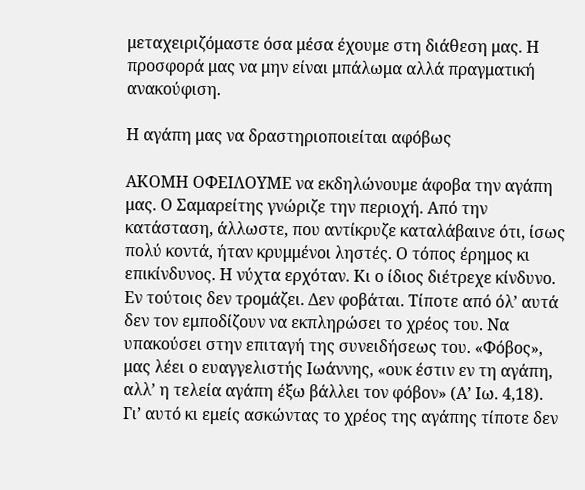μεταχειριζόμαστε όσα μέσα έχουμε στη διάθεση μας. Η προσφορά μας να μην είναι μπάλωμα αλλά πραγματική ανακούφιση.

Η αγάπη μας να δραστηριοποιείται αφόβως

ΑΚΟΜΗ ΟΦΕΙΛΟΥΜΕ να εκδηλώνουμε άφοβα την αγάπη μας. Ο Σαμαρείτης γνώριζε την περιοχή. Από την κατάσταση, άλλωστε, που αντίκρυζε καταλάβαινε ότι, ίσως πολύ κοντά, ήταν κρυμμένοι ληστές. Ο τόπος έρημος κι επικίνδυνος. Η νύχτα ερχόταν. Κι ο ίδιος διέτρεχε κίνδυνο. Εν τούτοις δεν τρομάζει. Δεν φοβάται. Τίποτε από όλ’ αυτά δεν τον εμποδίζουν να εκπληρώσει το χρέος του. Να υπακούσει στην επιταγή της συνειδήσεως του. «Φόβος», μας λέει ο ευαγγελιστής Ιωάννης, «ουκ έστιν εν τη αγάπη, αλλ’ η τελεία αγάπη έξω βάλλει τον φόβον» (Α’ Ιω. 4,18).
Γι’ αυτό κι εμείς ασκώντας το χρέος της αγάπης τίποτε δεν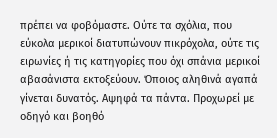πρέπει να φοβόμαστε. Ούτε τα σχόλια, που εύκολα μερικοί διατυπώνουν πικρόχολα, ούτε τις ειρωνίες ή τις κατηγορίες που όχι σπάνια μερικοί αβασάνιστα εκτοξεύουν. Όποιος αληθινά αγαπά γίνεται δυνατός. Αψηφά τα πάντα. Προχωρεί με οδηγό και βοηθό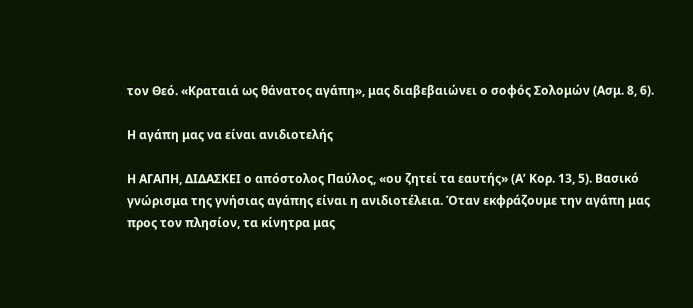τον Θεό. «Κραταιά ως θάνατος αγάπη», μας διαβεβαιώνει ο σοφός Σολομών (Ασμ. 8, 6).

Η αγάπη μας να είναι ανιδιοτελής

Η ΑΓΑΠΗ, ΔΙΔΑΣΚΕΙ ο απόστολος Παύλος, «ου ζητεί τα εαυτής» (Α’ Κορ. 13, 5). Βασικό γνώρισμα της γνήσιας αγάπης είναι η ανιδιοτέλεια. Όταν εκφράζουμε την αγάπη μας προς τον πλησίον, τα κίνητρα μας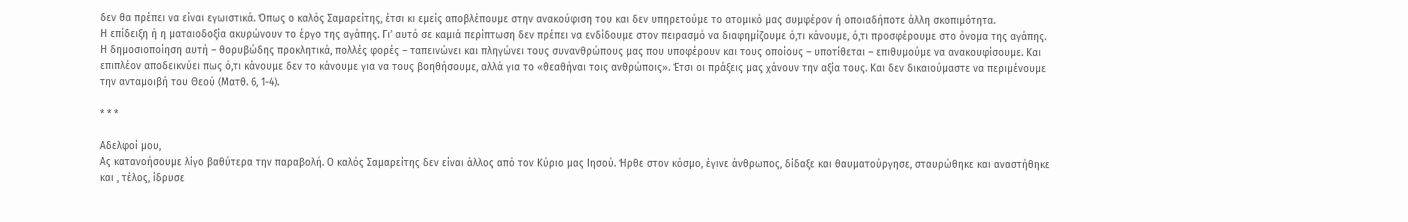δεν θα πρέπει να είναι εγωιστικά. Όπως ο καλός Σαμαρείτης, έτσι κι εμείς αποβλέπουμε στην ανακούφιση του και δεν υπηρετούμε το ατομικό μας συμφέρον ή οποιαδήποτε άλλη σκοπιμότητα.
Η επίδειξη ή η ματαιοδοξία ακυρώνουν το έργο της αγάπης. Γι’ αυτό σε καμιά περίπτωση δεν πρέπει να ενδίδουμε στον πειρασμό να διαφημίζουμε ό,τι κάνουμε, ό,τι προσφέρουμε στο όνομα της αγάπης. Η δημοσιοποίηση αυτή – θορυβώδης προκλητικά, πολλές φορές – ταπεινώνει και πληγώνει τους συνανθρώπους μας που υποφέρουν και τους οποίους – υποτίθεται – επιθυμούμε να ανακουφίσουμε. Και επιπλέον αποδεικνύει πως ό,τι κάνουμε δεν το κάνουμε για να τους βοηθήσουμε, αλλά για το «θεαθήναι τοις ανθρώποις». Έτσι οι πράξεις μας χάνουν την αξία τους. Και δεν δικαιούμαστε να περιμένουμε την ανταμοιβή του Θεού (Ματθ. 6, 1-4).

* * *

Αδελφοί μου,
Ας κατανοήσουμε λίγο βαθύτερα την παραβολή. Ο καλός Σαμαρείτης δεν είναι άλλος από τον Κύριο μας Ιησού. Ήρθε στον κόσμο, έγινε άνθρωπος, δίδαξε και θαυματούργησε, σταυρώθηκε και αναστήθηκε και , τέλος, ίδρυσε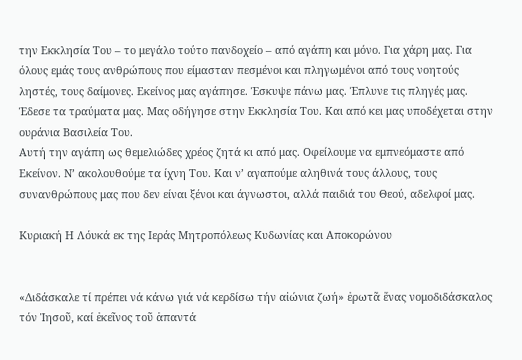την Εκκλησία Του – το μεγάλο τούτο πανδοχείο – από αγάπη και μόνο. Για χάρη μας. Για όλους εμάς τους ανθρώπους που είμασταν πεσμένοι και πληγωμένοι από τους νοητούς ληστές, τους δαίμονες. Εκείνος μας αγάπησε. Έσκυψε πάνω μας. Έπλυνε τις πληγές μας. Έδεσε τα τραύματα μας. Μας οδήγησε στην Εκκλησία Του. Και από κει μας υποδέχεται στην ουράνια Βασιλεία Του.
Αυτή την αγάπη ως θεμελιώδες χρέος ζητά κι από μας. Οφείλουμε να εμπνεόμαστε από Εκείνον. Ν’ ακολουθούμε τα ίχνη Του. Και ν’ αγαπούμε αληθινά τους άλλους, τους συνανθρώπους μας που δεν είναι ξένοι και άγνωστοι, αλλά παιδιά του Θεού, αδελφοί μας.

Κυριακή Η Λόυκά εκ της Ιεράς Μητροπόλεως Κυδωνίας και Αποκορώνου


«Διδάσκαλε τί πρέπει νά κάνω γιά νά κερδίσω τήν αἰώνια ζωή» ἐρωτᾶ ἕνας νομοδιδάσκαλος τόν Ἰησοῦ, καί ἐκεῖνος τοῦ ἁπαντά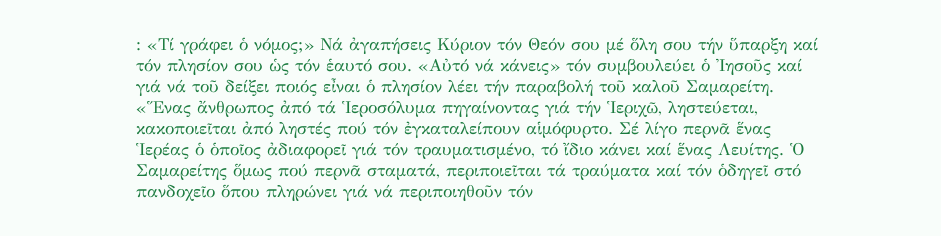: «Τί γράφει ὁ νόμος;» Νά ἀγαπήσεις Κύριον τόν Θεόν σου μέ ὅλη σου τήν ὕπαρξη καί τόν πλησίον σου ὡς τόν ἑαυτό σου. «Αὐτό νά κάνεις» τόν συμβουλεύει ὁ Ἰησοῦς καί γιά νά τοῦ δείξει ποιός εἶναι ὁ πλησίον λέει τήν παραβολή τοῦ καλοῦ Σαμαρείτη.
«Ἕνας ἄνθρωπος ἀπό τά Ἱεροσόλυμα πηγαίνοντας γιά τήν Ἱεριχῶ, ληστεύεται, κακοποιεῖται ἀπό ληστές πού τόν ἐγκαταλείπουν αἱμόφυρτο. Σέ λίγο περνᾶ ἕνας Ἱερέας ὁ ὁποῖος ἀδιαφορεῖ γιά τόν τραυματισμένο, τό ἴδιο κάνει καί ἕνας Λευίτης. Ὁ Σαμαρείτης ὅμως πού περνᾶ σταματά, περιποιεῖται τά τραύματα καί τόν ὁδηγεῖ στό πανδοχεῖο ὅπου πληρώνει γιά νά περιποιηθοῦν τόν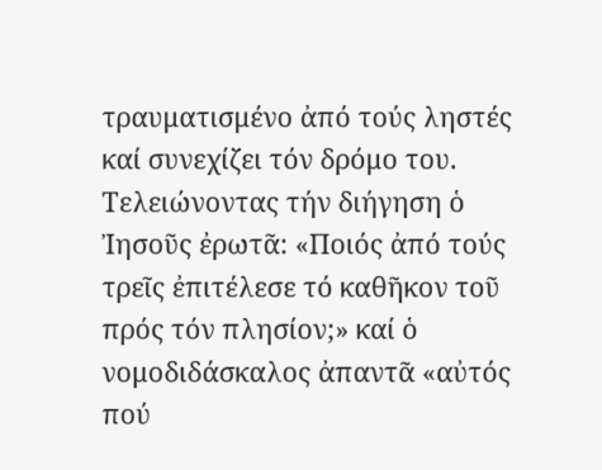τραυματισμένο ἀπό τούς ληστές καί συνεχίζει τόν δρόμο του.
Τελειώνοντας τήν διήγηση ὁ Ἰησοῦς ἐρωτᾶ: «Ποιός ἀπό τούς τρεῖς ἐπιτέλεσε τό καθῆκον τοῦ πρός τόν πλησίον;» καί ὁ νομοδιδάσκαλος ἀπαντᾶ «αὐτός πού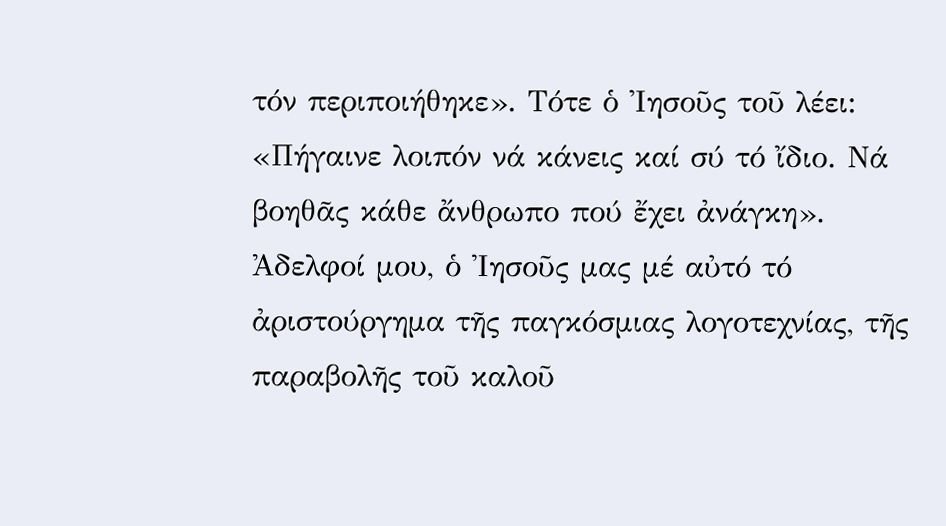τόν περιποιήθηκε». Τότε ὁ Ἰησοῦς τοῦ λέει: «Πήγαινε λοιπόν νά κάνεις καί σύ τό ἴδιο. Νά βοηθᾶς κάθε ἄνθρωπο πού ἔχει ἀνάγκη».
Ἀδελφοί μου, ὁ Ἰησοῦς μας μέ αὐτό τό ἀριστούργημα τῆς παγκόσμιας λογοτεχνίας, τῆς παραβολῆς τοῦ καλοῦ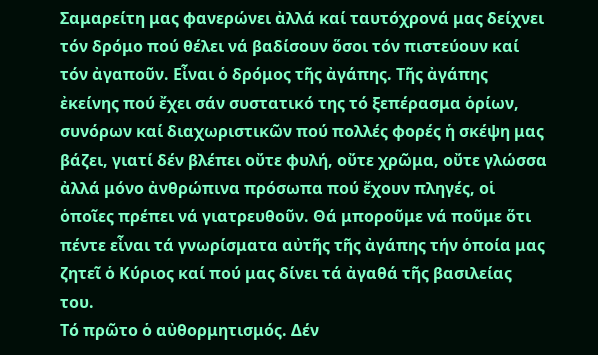Σαμαρείτη μας φανερώνει ἀλλά καί ταυτόχρονά μας δείχνει τόν δρόμο πού θέλει νά βαδίσουν ὅσοι τόν πιστεύουν καί τόν ἀγαποῦν. Εἶναι ὁ δρόμος τῆς ἀγάπης. Τῆς ἀγάπης ἐκείνης πού ἔχει σάν συστατικό της τό ξεπέρασμα ὁρίων, συνόρων καί διαχωριστικῶν πού πολλές φορές ἡ σκέψη μας βάζει, γιατί δέν βλέπει οὔτε φυλή, οὔτε χρῶμα, οὔτε γλώσσα ἀλλά μόνο ἀνθρώπινα πρόσωπα πού ἔχουν πληγές, οἱ ὁποῖες πρέπει νά γιατρευθοῦν. Θά μποροῦμε νά ποῦμε ὅτι πέντε εἶναι τά γνωρίσματα αὐτῆς τῆς ἀγάπης τήν ὁποία μας ζητεῖ ὁ Κύριος καί πού μας δίνει τά ἀγαθά τῆς βασιλείας του.
Τό πρῶτο ὁ αὐθορμητισμός. Δέν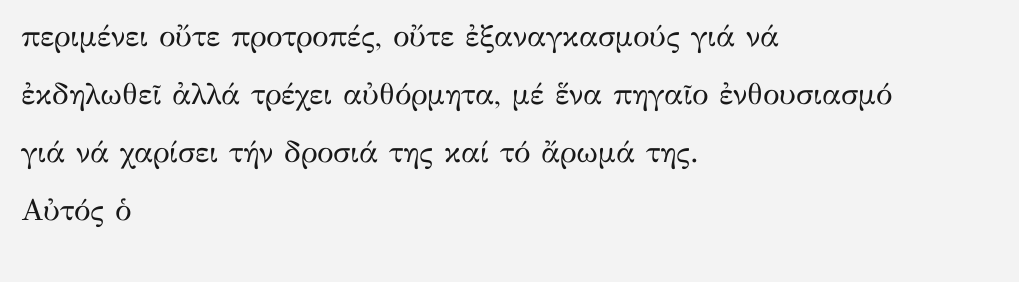περιμένει οὔτε προτροπές, οὔτε ἐξαναγκασμούς γιά νά ἐκδηλωθεῖ ἀλλά τρέχει αὐθόρμητα, μέ ἕνα πηγαῖο ἐνθουσιασμό γιά νά χαρίσει τήν δροσιά της καί τό ἄρωμά της.
Αὐτός ὁ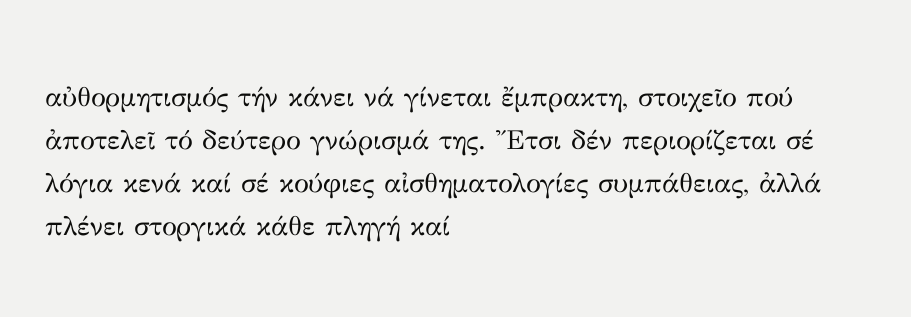αὐθορμητισμός τήν κάνει νά γίνεται ἔμπρακτη, στοιχεῖο πού ἀποτελεῖ τό δεύτερο γνώρισμά της. Ἔτσι δέν περιορίζεται σέ λόγια κενά καί σέ κούφιες αἰσθηματολογίες συμπάθειας, ἀλλά πλένει στοργικά κάθε πληγή καί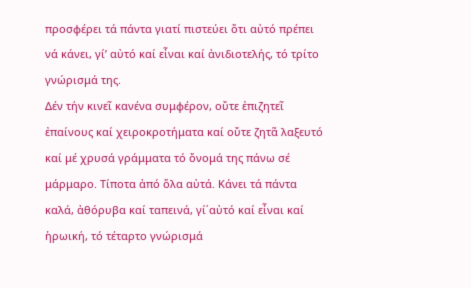προσφέρει τά πάντα γιατί πιστεύει ὅτι αὐτό πρέπει νά κάνει, γί’ αὐτό καί εἶναι καί ἀνιδιοτελής, τό τρίτο γνώρισμά της.
Δέν τήν κινεῖ κανένα συμφέρον, οὔτε ἐπιζητεῖ ἐπαίνους καί χειροκροτήματα καί οὔτε ζητᾶ λαξευτό καί μέ χρυσά γράμματα τό ὄνομά της πάνω σέ μάρμαρο. Τίποτα ἀπό ὅλα αὐτά. Κάνει τά πάντα καλά, ἀθόρυβα καί ταπεινά, γί΄αὐτό καί εἶναι καί ἡρωική, τό τέταρτο γνώρισμά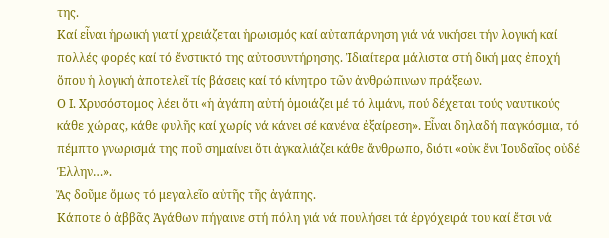της.
Καί εἶναι ἡρωική γιατί χρειάζεται ἡρωισμός καί αὐταπάρνηση γιά νά νικήσει τήν λογική καί πολλές φορές καί τό ἔνστικτό της αὐτοσυντήρησης. Ἰδιαίτερα μάλιστα στή δική μας ἐποχή ὅπου ἡ λογική ἀποτελεῖ τίς βάσεις καί τό κίνητρο τῶν ἀνθρώπινων πράξεων.
Ο Ι. Χρυσόστομος λέει ὅτι «ἡ ἀγάπη αὐτή ὁμοιάζει μέ τό λιμάνι, πού δέχεται τούς ναυτικούς κάθε χώρας, κάθε φυλῆς καί χωρίς νά κάνει σέ κανένα ἐξαίρεση». Εἶναι δηλαδή παγκόσμια, τό πέμπτο γνωρισμά της ποῦ σημαίνει ὅτι ἀγκαλιάζει κάθε ἄνθρωπο, διότι «οὐκ ἔνι Ἰουδαῖος οὐδέ Έλλην…».
Ἄς δοῦμε ὅμως τό μεγαλεῖο αὐτῆς τῆς ἀγάπης.
Κάποτε ὁ ἀββᾶς Ἀγάθων πήγαινε στή πόλη γιά νά πουλήσει τά ἐργόχειρά του καί ἔτσι νά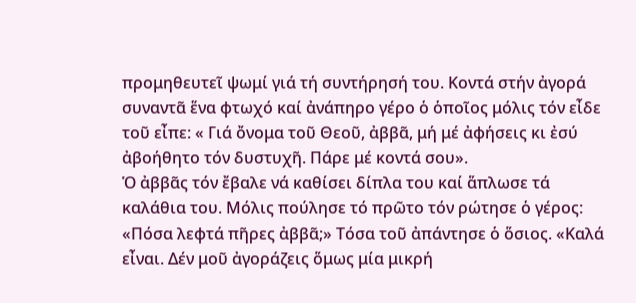προμηθευτεῖ ψωμί γιά τή συντήρησή του. Κοντά στήν ἀγορά συναντᾶ ἕνα φτωχό καί ἀνάπηρο γέρο ὁ ὁποῖος μόλις τόν εἶδε τοῦ εἶπε: « Γιά ὄνομα τοῦ Θεοῦ, ἀββᾶ, μή μέ ἀφήσεις κι ἐσύ ἀβοήθητο τόν δυστυχῆ. Πάρε μέ κοντά σου».
Ὁ ἀββᾶς τόν ἔβαλε νά καθίσει δίπλα του καί ἅπλωσε τά καλάθια του. Μόλις πούλησε τό πρῶτο τόν ρώτησε ὁ γέρος: «Πόσα λεφτά πῆρες ἀββᾶ;» Τόσα τοῦ ἀπάντησε ὁ ὅσιος. «Καλά εἶναι. Δέν μοῦ ἀγοράζεις ὅμως μία μικρή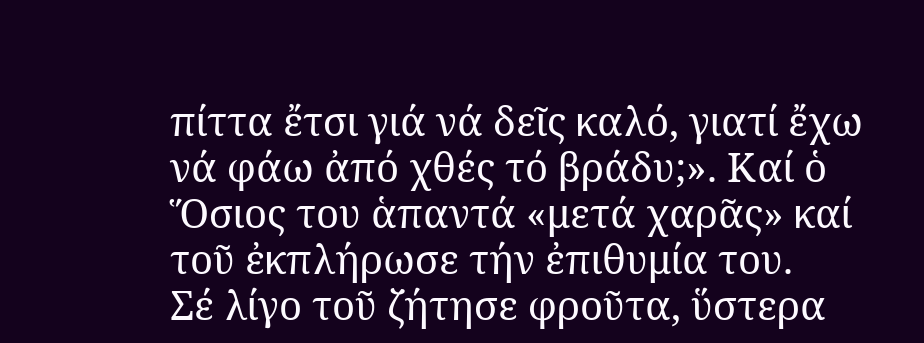πίττα ἔτσι γιά νά δεῖς καλό, γιατί ἔχω νά φάω ἀπό χθές τό βράδυ;». Καί ὁ Ὅσιος του ἁπαντά «μετά χαρᾶς» καί τοῦ ἐκπλήρωσε τήν ἐπιθυμία του.
Σέ λίγο τοῦ ζήτησε φροῦτα, ὕστερα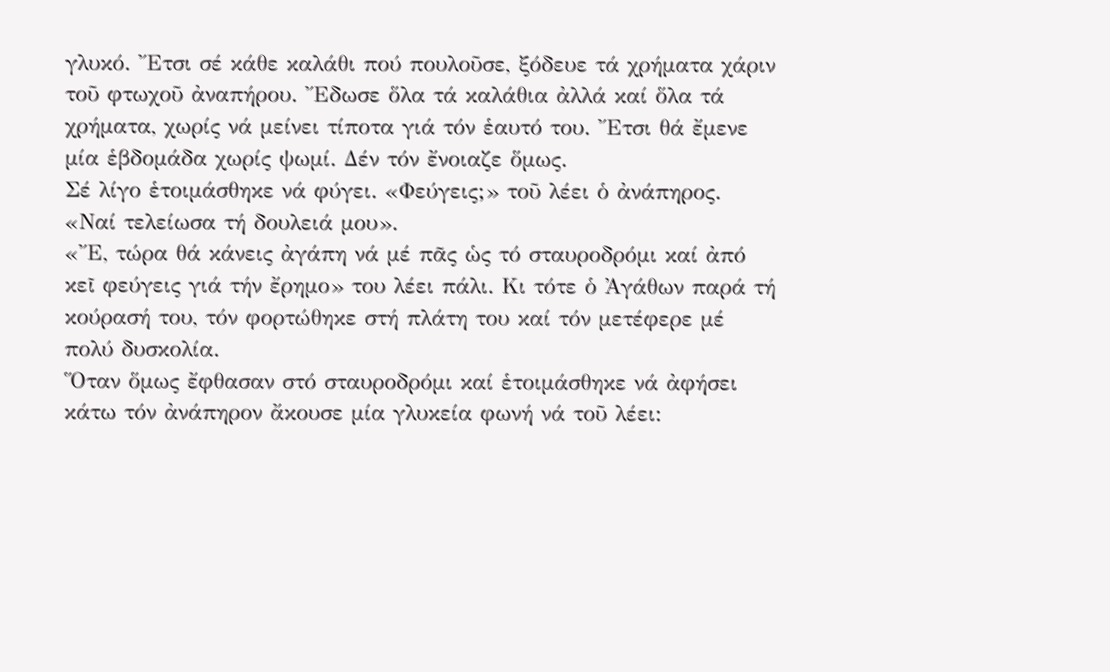γλυκό. Ἔτσι σέ κάθε καλάθι πού πουλοῦσε, ξόδευε τά χρήματα χάριν τοῦ φτωχοῦ ἀναπήρου. Ἔδωσε ὅλα τά καλάθια ἀλλά καί ὅλα τά χρήματα, χωρίς νά μείνει τίποτα γιά τόν ἑαυτό του. Ἔτσι θά ἔμενε μία ἑβδομάδα χωρίς ψωμί. Δέν τόν ἔνοιαζε ὅμως.
Σέ λίγο ἑτοιμάσθηκε νά φύγει. «Φεύγεις;» τοῦ λέει ὁ ἀνάπηρος.
«Ναί τελείωσα τή δουλειά μου».
«Ἔ, τώρα θά κάνεις ἀγάπη νά μέ πᾶς ὡς τό σταυροδρόμι καί ἀπό κεῖ φεύγεις γιά τήν ἔρημο» του λέει πάλι. Κι τότε ὁ Ἀγάθων παρά τή κούρασή του, τόν φορτώθηκε στή πλάτη του καί τόν μετέφερε μέ πολύ δυσκολία.
Ὅταν ὅμως ἔφθασαν στό σταυροδρόμι καί ἑτοιμάσθηκε νά ἀφήσει κάτω τόν ἀνάπηρον ἄκουσε μία γλυκεία φωνή νά τοῦ λέει: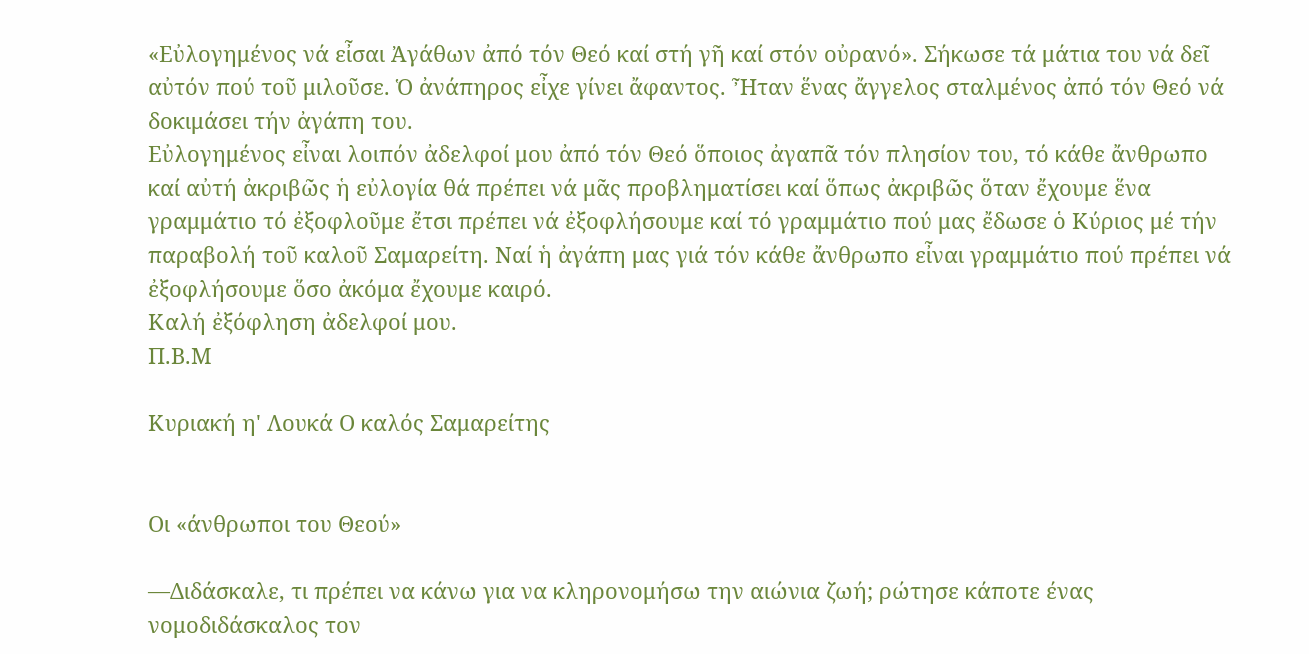«Εὐλογημένος νά εἶσαι Ἀγάθων ἀπό τόν Θεό καί στή γῆ καί στόν οὐρανό». Σήκωσε τά μάτια του νά δεῖ αὐτόν πού τοῦ μιλοῦσε. Ὁ ἀνάπηρος εἶχε γίνει ἄφαντος. Ἦταν ἕνας ἄγγελος σταλμένος ἀπό τόν Θεό νά δοκιμάσει τήν ἀγάπη του.
Εὐλογημένος εἶναι λοιπόν ἀδελφοί μου ἀπό τόν Θεό ὅποιος ἀγαπᾶ τόν πλησίον του, τό κάθε ἄνθρωπο καί αὐτή ἀκριβῶς ἡ εὐλογία θά πρέπει νά μᾶς προβληματίσει καί ὅπως ἀκριβῶς ὅταν ἔχουμε ἕνα γραμμάτιο τό ἐξοφλοῦμε ἔτσι πρέπει νά ἐξοφλήσουμε καί τό γραμμάτιο πού μας ἔδωσε ὁ Κύριος μέ τήν παραβολή τοῦ καλοῦ Σαμαρείτη. Ναί ἡ ἀγάπη μας γιά τόν κάθε ἄνθρωπο εἶναι γραμμάτιο πού πρέπει νά ἐξοφλήσουμε ὅσο ἀκόμα ἔχουμε καιρό.
Καλή ἐξόφληση ἀδελφοί μου.
Π.Β.Μ

Κυριακή η' Λουκά Ο καλός Σαμαρείτης


Οι «άνθρωποι του Θεού»

—Διδάσκαλε, τι πρέπει να κάνω για να κληρονομήσω την αιώνια ζωή; ρώτησε κάποτε ένας νομοδιδάσκαλος τον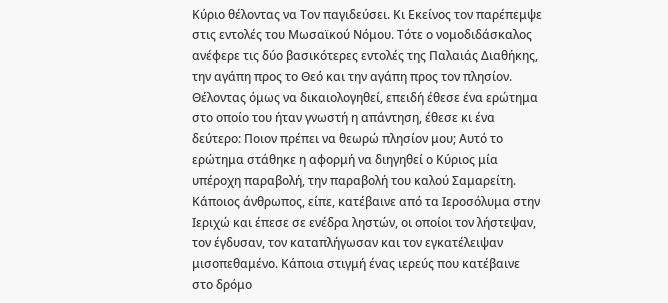Κύριο θέλοντας να Τον παγιδεύσει. Κι Εκείνος τον παρέπεμψε στις εντολές του Μωσαϊκού Νόμου. Τότε ο νομοδιδάσκαλος ανέφερε τις δύο βασικότερες εντολές της Παλαιάς Διαθήκης, την αγάπη προς το Θεό και την αγάπη προς τον πλησίον. Θέλοντας όμως να δικαιολογηθεί, επειδή έθεσε ένα ερώτημα στο οποίο του ήταν γνωστή η απάντηση, έθεσε κι ένα δεύτερο: Ποιον πρέπει να θεωρώ πλησίον μου; Αυτό το ερώτημα στάθηκε η αφορμή να διηγηθεί ο Κύριος μία υπέροχη παραβολή, την παραβολή του καλού Σαμαρείτη.
Κάποιος άνθρωπος, είπε, κατέβαινε από τα Ιεροσόλυμα στην Ιεριχώ και έπεσε σε ενέδρα ληστών, οι οποίοι τον λήστεψαν, τον έγδυσαν, τον καταπλήγωσαν και τον εγκατέλειψαν μισοπεθαμένο. Κάποια στιγμή ένας ιερεύς που κατέβαινε στο δρόμο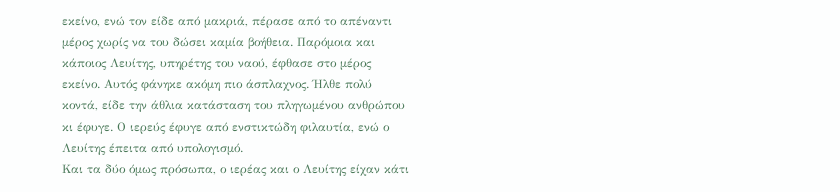εκείνο, ενώ τον είδε από μακριά, πέρασε από το απέναντι μέρος χωρίς να του δώσει καμία βοήθεια. Παρόμοια και κάποιος Λευίτης, υπηρέτης του ναού, έφθασε στο μέρος εκείνο. Αυτός φάνηκε ακόμη πιο άσπλαχνος. Ήλθε πολύ κοντά, είδε την άθλια κατάσταση του πληγωμένου ανθρώπου κι έφυγε. Ο ιερεύς έφυγε από ενστικτώδη φιλαυτία, ενώ ο Λευίτης έπειτα από υπολογισμό.
Και τα δύο όμως πρόσωπα, ο ιερέας και ο Λευίτης είχαν κάτι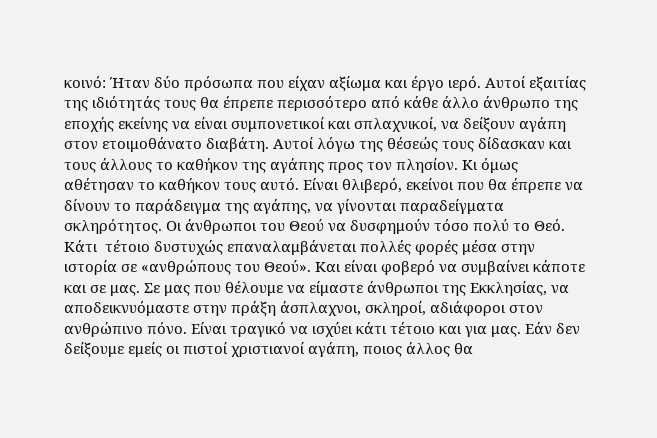κοινό: Ήταν δύο πρόσωπα που είχαν αξίωμα και έργο ιερό. Αυτοί εξαιτίας της ιδιότητάς τους θα έπρεπε περισσότερο από κάθε άλλο άνθρωπο της εποχής εκείνης να είναι συμπονετικοί και σπλαχνικοί, να δείξουν αγάπη στον ετοιμοθάνατο διαβάτη. Αυτοί λόγω της θέσεώς τους δίδασκαν και τους άλλους το καθήκον της αγάπης προς τον πλησίον. Κι όμως αθέτησαν το καθήκον τους αυτό. Είναι θλιβερό, εκείνοι που θα έπρεπε να δίνουν το παράδειγμα της αγάπης, να γίνονται παραδείγματα σκληρότητος. Οι άνθρωποι του Θεού να δυσφημούν τόσο πολύ το Θεό.
Κάτι  τέτοιο δυστυχώς επαναλαμβάνεται πολλές φορές μέσα στην ιστορία σε «ανθρώπους του Θεού». Και είναι φοβερό να συμβαίνει κάποτε και σε μας. Σε μας που θέλουμε να είμαστε άνθρωποι της Εκκλησίας, να αποδεικνυόμαστε στην πράξη άσπλαχνοι, σκληροί, αδιάφοροι στον ανθρώπινο πόνο. Είναι τραγικό να ισχύει κάτι τέτοιο και για μας. Εάν δεν δείξουμε εμείς οι πιστοί χριστιανοί αγάπη, ποιος άλλος θα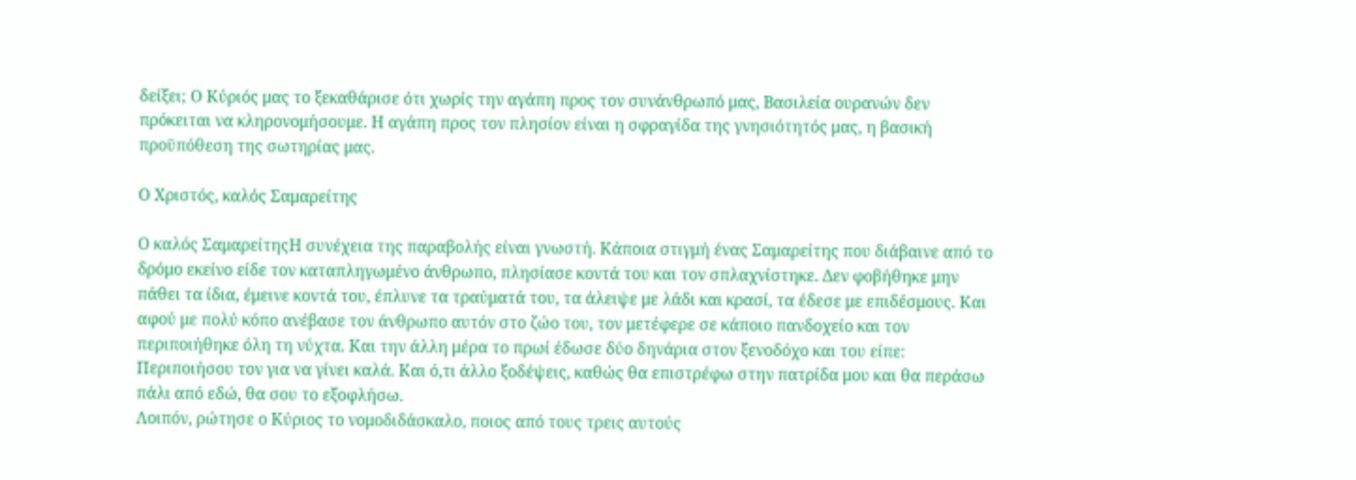δείξει; Ο Κύριός μας το ξεκαθάρισε ότι χωρίς την αγάπη προς τον συνάνθρωπό μας, Βασιλεία ουρανών δεν πρόκειται να κληρονομήσουμε. Η αγάπη προς τον πλησίον είναι η σφραγίδα της γνησιότητός μας, η βασική προϋπόθεση της σωτηρίας μας.

Ο Χριστός, καλός Σαμαρείτης

Ο καλός ΣαμαρείτηςΗ συνέχεια της παραβολής είναι γνωστή. Κάποια στιγμή ένας Σαμαρείτης που διάβαινε από το δρόμο εκείνο είδε τον καταπληγωμένο άνθρωπο, πλησίασε κοντά του και τον σπλαχνίστηκε. Δεν φοβήθηκε μην πάθει τα ίδια, έμεινε κοντά του, έπλυνε τα τραύματά του, τα άλειψε με λάδι και κρασί, τα έδεσε με επιδέσμους. Και αφού με πολύ κόπο ανέβασε τον άνθρωπο αυτόν στο ζώο του, τον μετέφερε σε κάποιο πανδοχείο και τον περιποιήθηκε όλη τη νύχτα. Και την άλλη μέρα το πρωί έδωσε δύο δηνάρια στον ξενοδόχο και του είπε: Περιποιήσου τον για να γίνει καλά. Και ό,τι άλλο ξοδέψεις, καθώς θα επιστρέφω στην πατρίδα μου και θα περάσω πάλι από εδώ, θα σου το εξοφλήσω.
Λοιπόν, ρώτησε ο Κύριος το νομοδιδάσκαλο, ποιος από τους τρεις αυτούς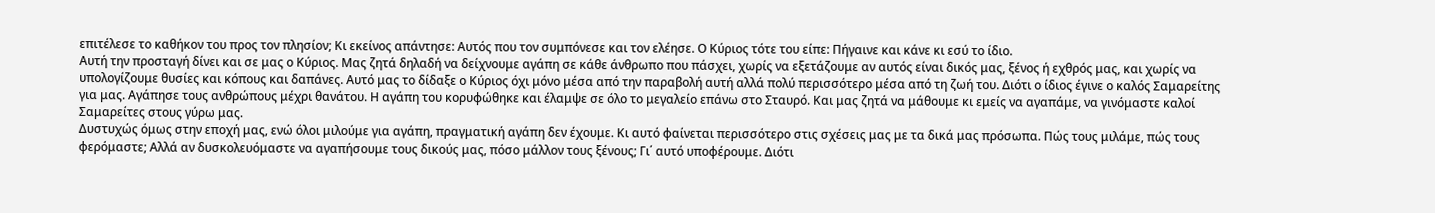επιτέλεσε το καθήκον του προς τον πλησίον; Κι εκείνος απάντησε: Αυτός που τον συμπόνεσε και τον ελέησε. Ο Κύριος τότε του είπε: Πήγαινε και κάνε κι εσύ το ίδιο.
Αυτή την προσταγή δίνει και σε μας ο Κύριος. Μας ζητά δηλαδή να δείχνουμε αγάπη σε κάθε άνθρωπο που πάσχει, χωρίς να εξετάζουμε αν αυτός είναι δικός μας, ξένος ή εχθρός μας, και χωρίς να υπολογίζουμε θυσίες και κόπους και δαπάνες. Αυτό μας το δίδαξε ο Κύριος όχι μόνο μέσα από την παραβολή αυτή αλλά πολύ περισσότερο μέσα από τη ζωή του. Διότι ο ίδιος έγινε ο καλός Σαμαρείτης για μας. Αγάπησε τους ανθρώπους μέχρι θανάτου. Η αγάπη του κορυφώθηκε και έλαμψε σε όλο το μεγαλείο επάνω στο Σταυρό. Και μας ζητά να μάθουμε κι εμείς να αγαπάμε, να γινόμαστε καλοί Σαμαρείτες στους γύρω μας.
Δυστυχώς όμως στην εποχή μας, ενώ όλοι μιλούμε για αγάπη, πραγματική αγάπη δεν έχουμε. Κι αυτό φαίνεται περισσότερο στις σχέσεις μας με τα δικά μας πρόσωπα. Πώς τους μιλάμε, πώς τους φερόμαστε; Αλλά αν δυσκολευόμαστε να αγαπήσουμε τους δικούς μας, πόσο μάλλον τους ξένους; Γι΄ αυτό υποφέρουμε. Διότι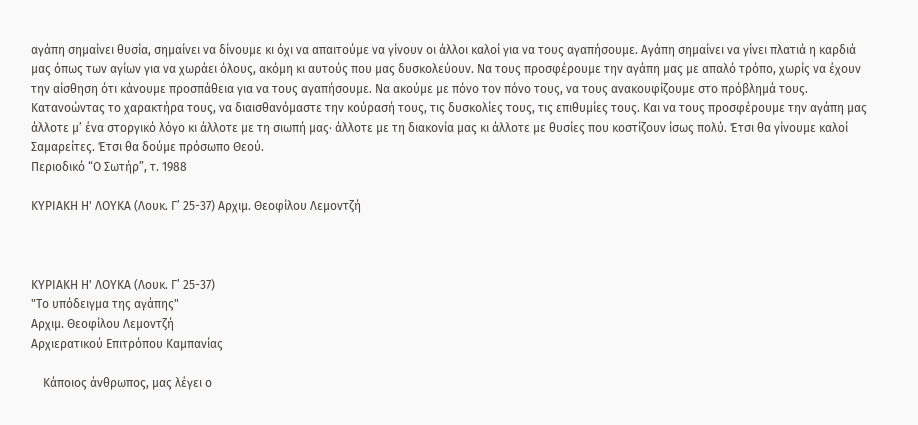αγάπη σημαίνει θυσία, σημαίνει να δίνουμε κι όχι να απαιτούμε να γίνουν οι άλλοι καλοί για να τους αγαπήσουμε. Αγάπη σημαίνει να γίνει πλατιά η καρδιά μας όπως των αγίων για να χωράει όλους, ακόμη κι αυτούς που μας δυσκολεύουν. Να τους προσφέρουμε την αγάπη μας με απαλό τρόπο, χωρίς να έχουν την αίσθηση ότι κάνουμε προσπάθεια για να τους αγαπήσουμε. Να ακούμε με πόνο τον πόνο τους, να τους ανακουφίζουμε στο πρόβλημά τους. Κατανοώντας το χαρακτήρα τους, να διαισθανόμαστε την κούρασή τους, τις δυσκολίες τους, τις επιθυμίες τους. Και να τους προσφέρουμε την αγάπη μας άλλοτε μ’ ένα στοργικό λόγο κι άλλοτε με τη σιωπή μας· άλλοτε με τη διακονία μας κι άλλοτε με θυσίες που κοστίζουν ίσως πολύ. Έτσι θα γίνουμε καλοί Σαμαρείτες. Έτσι θα δούμε πρόσωπο Θεού.
Περιοδικό “Ο Σωτήρ”, τ. 1988

ΚΥΡΙΑΚΗ Η' ΛΟΥΚΑ (Λουκ. Γ’ 25-37) Αρχιμ. Θεοφίλου Λεμοντζή



ΚΥΡΙΑΚΗ Η' ΛΟΥΚΑ (Λουκ. Γ’ 25-37)
"Το υπόδειγμα της αγάπης"
Αρχιμ. Θεοφίλου Λεμοντζή
Αρχιερατικού Επιτρόπου Καμπανίας

    Κάποιος άνθρωπος, μας λέγει ο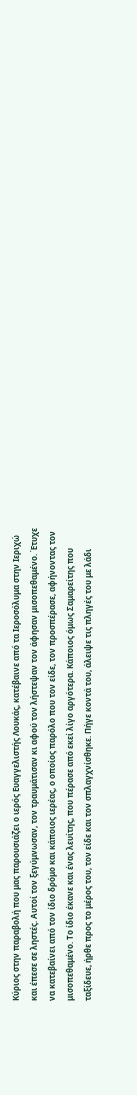Κύριος στην παραβολή που μας παρουσιάζει ο ιερός Ευαγγελιστής Λουκάς, κατέβαινε από τα Ιεροσόλυμα στην Ιεριχώ και έπεσε σε ληστές. Αυτοί τον ξεγύμνωσαν, τον τραυμάτισαν κι αφού τον λήστεψαν τον άφησαν μισοπεθαμένο. Έτυχε να κατεβαίνει από τον ίδιο δρόμο και κάποιος ιερέας, ο οποίος παρόλο που τον είδε, τον προσπέρασε, αφήνοντας τον μισοπεθαμένο. Το ίδιο έκανε και ένας λευίτης, που πέρασε από εκεί λίγο αργότερα. Κάποιος όμως Σαμαρείτης που ταξίδευε, ήρθε προς το μέρος του, τον είδε και τον σπλαγχνίσθηκε. Πήγε κοντά του, άλειψε τις πληγές του με λάδι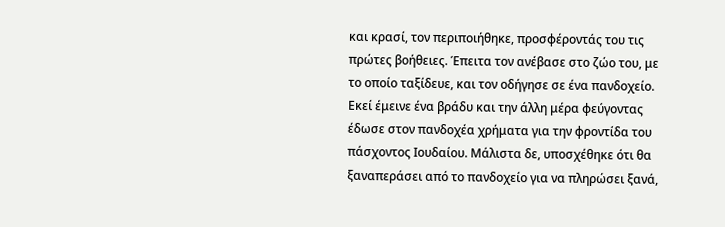και κρασί, τον περιποιήθηκε, προσφέροντάς του τις πρώτες βοήθειες. Έπειτα τον ανέβασε στο ζώο του, με το οποίο ταξίδευε, και τον οδήγησε σε ένα πανδοχείο. Εκεί έμεινε ένα βράδυ και την άλλη μέρα φεύγοντας έδωσε στον πανδοχέα χρήματα για την φροντίδα του πάσχοντος Ιουδαίου. Μάλιστα δε, υποσχέθηκε ότι θα ξαναπεράσει από το πανδοχείο για να πληρώσει ξανά,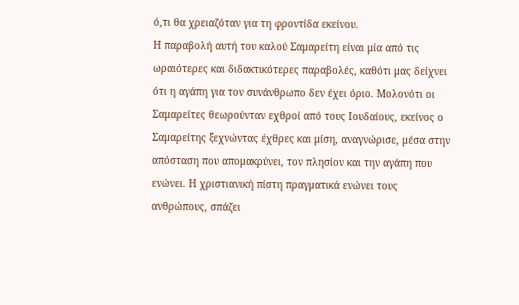ό,τι θα χρειαζόταν για τη φροντίδα εκείνου.
Η παραβολή αυτή του καλού Σαμαρείτη είναι μία από τις ωραιότερες και διδακτικότερες παραβολές, καθότι μας δείχνει ότι η αγάπη για τον συνάνθρωπο δεν έχει όριο. Μολονότι οι Σαμαρείτες θεωρούνταν εχθροί από τους Ιουδαίους, εκείνος ο Σαμαρείτης ξεχνώντας έχθρες και μίση, αναγνώρισε, μέσα στην απόσταση που απομακρύνει, τον πλησίον και την αγάπη που ενώνει. Η χριστιανική πίστη πραγματικά ενώνει τους ανθρώπους, σπάζει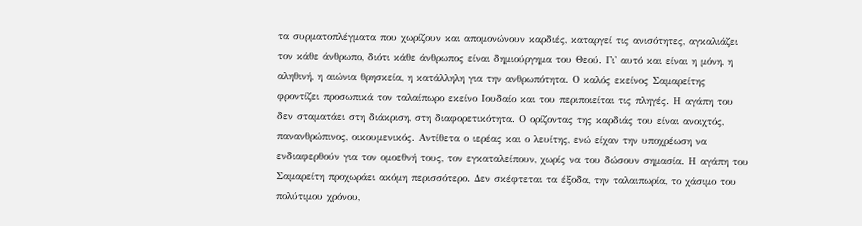τα συρματοπλέγματα που χωρίζουν και απομονώνουν καρδιές, καταργεί τις ανισότητες, αγκαλιάζει τον κάθε άνθρωπο, διότι κάθε άνθρωπος είναι δημιούργημα του Θεού. Γι' αυτό και είναι η μόνη, η αληθινή, η αιώνια θρησκεία, η κατάλληλη για την ανθρωπότητα. Ο καλός εκείνος Σαμαρείτης φροντίζει προσωπικά τον ταλαίπωρο εκείνο Ιουδαίο και του περιποιείται τις πληγές. Η αγάπη του δεν σταματάει στη διάκριση, στη διαφορετικότητα. Ο ορίζοντας της καρδιάς του είναι ανοιχτός, πανανθρώπινος, οικουμενικός. Αντίθετα ο ιερέας και ο λευίτης, ενώ είχαν την υποχρέωση να ενδιαφερθούν για τον ομοεθνή τους, τον εγκαταλείπουν, χωρίς να του δώσουν σημασία. Η αγάπη του Σαμαρείτη προχωράει ακόμη περισσότερο. Δεν σκέφτεται τα έξοδα, την ταλαιπωρία, το χάσιμο του πολύτιμου χρόνου,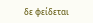δε φείδεται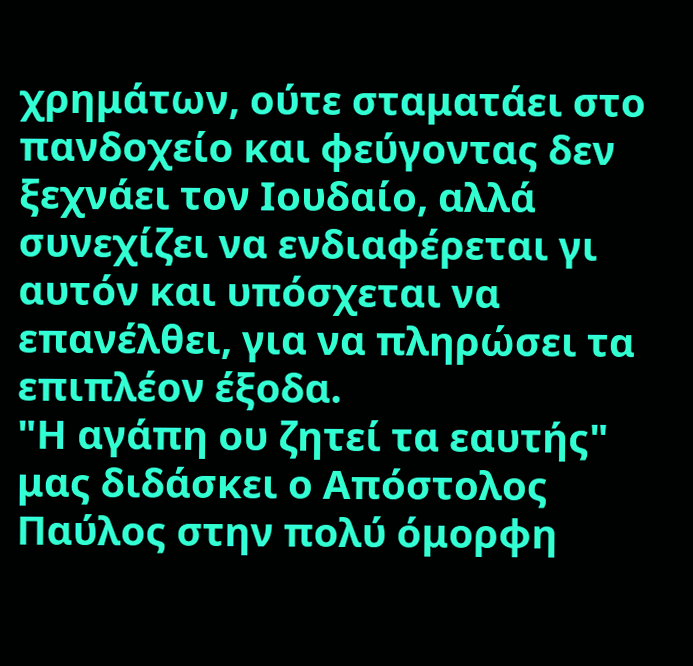χρημάτων, ούτε σταματάει στο πανδοχείο και φεύγοντας δεν ξεχνάει τον Ιουδαίο, αλλά συνεχίζει να ενδιαφέρεται γι αυτόν και υπόσχεται να επανέλθει, για να πληρώσει τα επιπλέον έξοδα.
"Η αγάπη ου ζητεί τα εαυτής" μας διδάσκει ο Απόστολος Παύλος στην πολύ όμορφη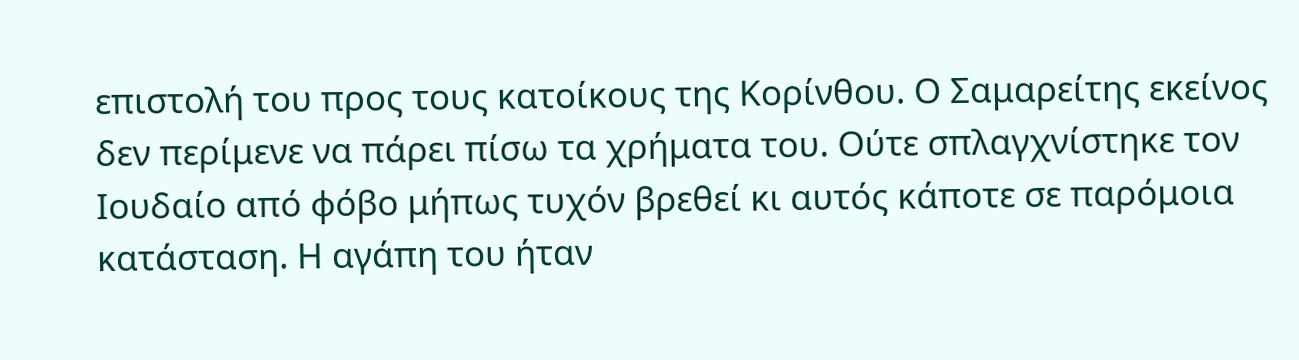επιστολή του προς τους κατοίκους της Κορίνθου. Ο Σαμαρείτης εκείνος δεν περίμενε να πάρει πίσω τα χρήματα του. Ούτε σπλαγχνίστηκε τον Ιουδαίο από φόβο μήπως τυχόν βρεθεί κι αυτός κάποτε σε παρόμοια κατάσταση. Η αγάπη του ήταν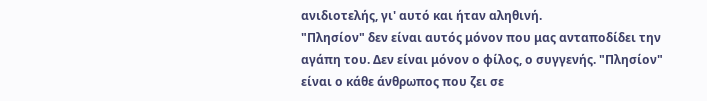ανιδιοτελής, γι' αυτό και ήταν αληθινή.
"Πλησίον" δεν είναι αυτός μόνον που μας ανταποδίδει την αγάπη του. Δεν είναι μόνον ο φίλος, ο συγγενής. "Πλησίον" είναι ο κάθε άνθρωπος που ζει σε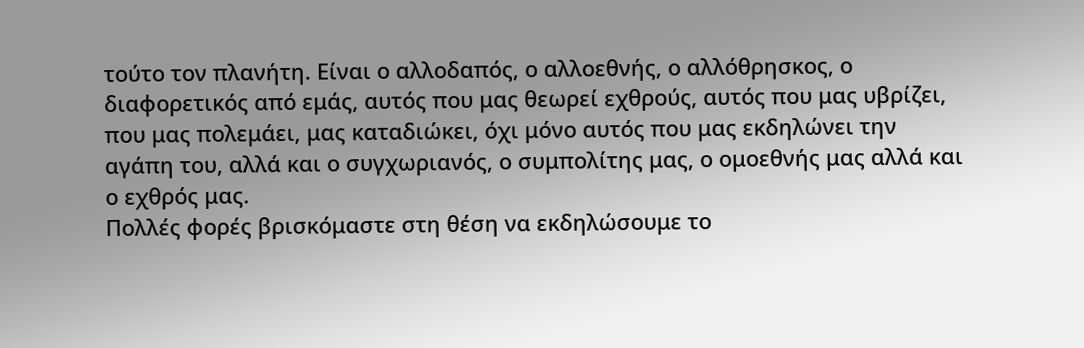τούτο τον πλανήτη. Είναι ο αλλοδαπός, ο αλλοεθνής, ο αλλόθρησκος, ο διαφορετικός από εμάς, αυτός που μας θεωρεί εχθρούς, αυτός που μας υβρίζει, που μας πολεμάει, μας καταδιώκει, όχι μόνο αυτός που μας εκδηλώνει την αγάπη του, αλλά και ο συγχωριανός, ο συμπολίτης μας, ο ομοεθνής μας αλλά και ο εχθρός μας.
Πολλές φορές βρισκόμαστε στη θέση να εκδηλώσουμε το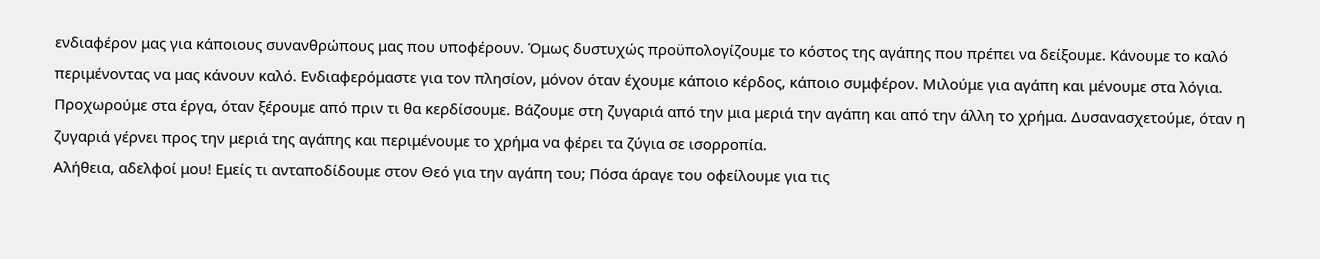ενδιαφέρον μας για κάποιους συνανθρώπους μας που υποφέρουν. Όμως δυστυχώς προϋπολογίζουμε το κόστος της αγάπης που πρέπει να δείξουμε. Κάνουμε το καλό περιμένοντας να μας κάνουν καλό. Ενδιαφερόμαστε για τον πλησίον, μόνον όταν έχουμε κάποιο κέρδος, κάποιο συμφέρον. Μιλούμε για αγάπη και μένουμε στα λόγια. Προχωρούμε στα έργα, όταν ξέρουμε από πριν τι θα κερδίσουμε. Βάζουμε στη ζυγαριά από την μια μεριά την αγάπη και από την άλλη το χρήμα. Δυσανασχετούμε, όταν η ζυγαριά γέρνει προς την μεριά της αγάπης και περιμένουμε το χρήμα να φέρει τα ζύγια σε ισορροπία.
Αλήθεια, αδελφοί μου! Εμείς τι ανταποδίδουμε στον Θεό για την αγάπη του; Πόσα άραγε του οφείλουμε για τις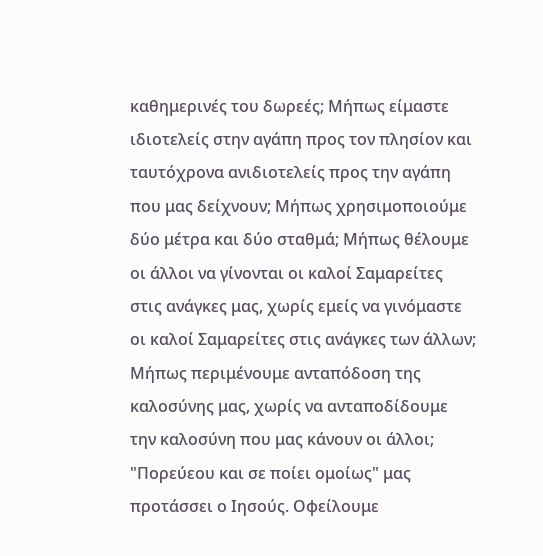καθημερινές του δωρεές; Μήπως είμαστε ιδιοτελείς στην αγάπη προς τον πλησίον και ταυτόχρονα ανιδιοτελείς προς την αγάπη που μας δείχνουν; Μήπως χρησιμοποιούμε δύο μέτρα και δύο σταθμά; Μήπως θέλουμε οι άλλοι να γίνονται οι καλοί Σαμαρείτες στις ανάγκες μας, χωρίς εμείς να γινόμαστε οι καλοί Σαμαρείτες στις ανάγκες των άλλων; Μήπως περιμένουμε ανταπόδοση της καλοσύνης μας, χωρίς να ανταποδίδουμε την καλοσύνη που μας κάνουν οι άλλοι;
"Πορεύεου και σε ποίει ομοίως" μας προτάσσει ο Ιησούς. Οφείλουμε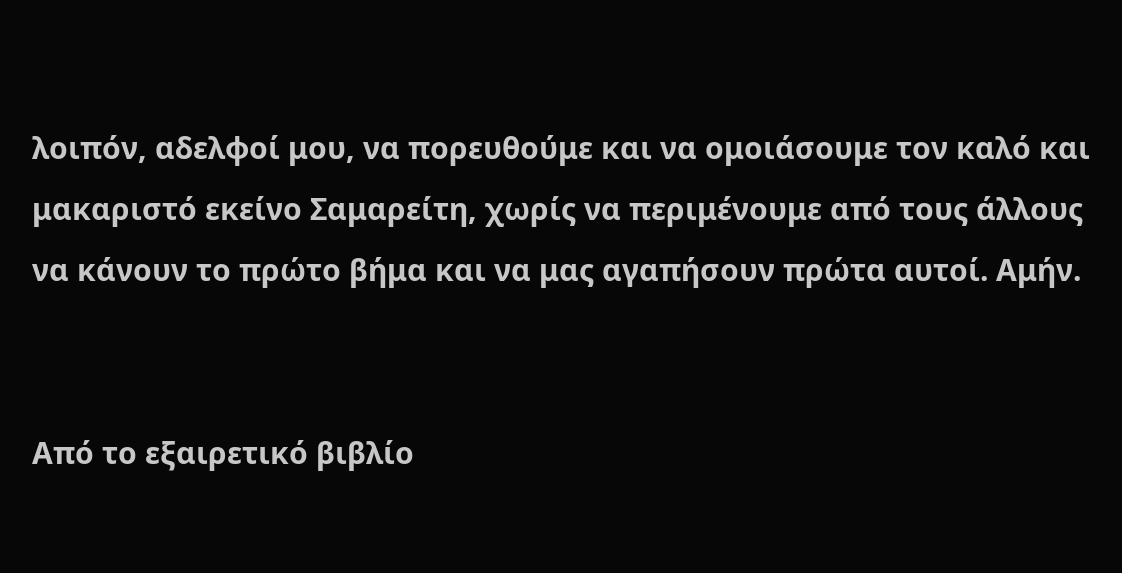λοιπόν, αδελφοί μου, να πορευθούμε και να ομοιάσουμε τον καλό και μακαριστό εκείνο Σαμαρείτη, χωρίς να περιμένουμε από τους άλλους να κάνουν το πρώτο βήμα και να μας αγαπήσουν πρώτα αυτοί. Αμήν.


Από το εξαιρετικό βιβλίο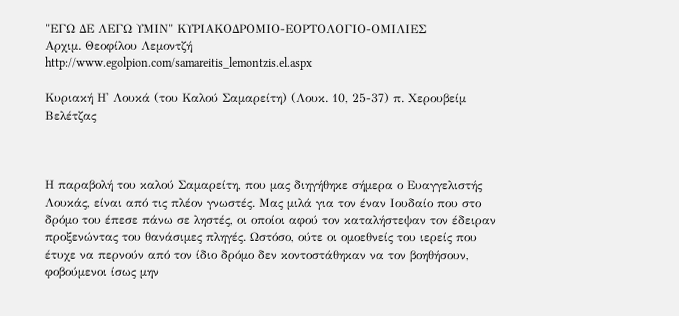"ΕΓΩ ΔΕ ΛΕΓΩ ΥΜΙΝ" ΚΥΡΙΑΚΟΔΡΟΜΙΟ-ΕΟΡΤΟΛΟΓΙΟ-ΟΜΙΛΙΕΣ
Αρχιμ. Θεοφίλου Λεμοντζή
http://www.egolpion.com/samareitis_lemontzis.el.aspx

Κυριακή Η' Λουκά (του Καλού Σαμαρείτη) (Λουκ. 10, 25-37) π. Χερουβείμ Βελέτζας



Η παραβολή του καλού Σαμαρείτη, που μας διηγήθηκε σήμερα ο Ευαγγελιστής Λουκάς, είναι από τις πλέον γνωστές. Μας μιλά για τον έναν Ιουδαίο που στο δρόμο του έπεσε πάνω σε ληστές, οι οποίοι αφού τον καταλήστεψαν τον έδειραν προξενώντας του θανάσιμες πληγές. Ωστόσο, ούτε οι ομοεθνείς του ιερείς που έτυχε να περνούν από τον ίδιο δρόμο δεν κοντοστάθηκαν να τον βοηθήσουν, φοβούμενοι ίσως μην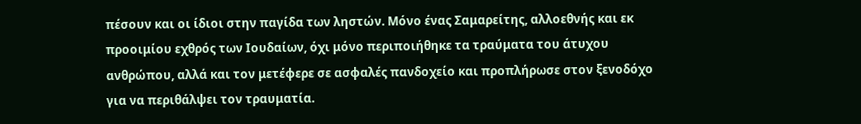πέσουν και οι ίδιοι στην παγίδα των ληστών. Μόνο ένας Σαμαρείτης, αλλοεθνής και εκ προοιμίου εχθρός των Ιουδαίων, όχι μόνο περιποιήθηκε τα τραύματα του άτυχου ανθρώπου, αλλά και τον μετέφερε σε ασφαλές πανδοχείο και προπλήρωσε στον ξενοδόχο για να περιθάλψει τον τραυματία.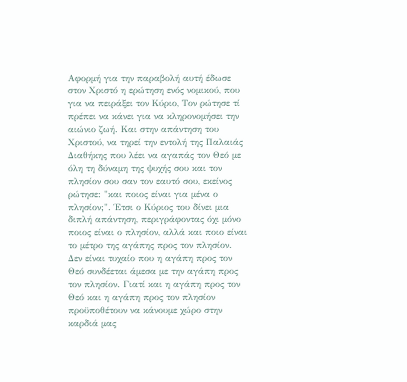Αφορμή για την παραβολή αυτή έδωσε στον Χριστό η ερώτηση ενός νομικού, που για να πειράξει τον Κύριο, Τον ρώτησε τί πρέπει να κάνει για να κληρονομήσει την αιώνιο ζωή. Και στην απάντηση του Χριστού, να τηρεί την εντολή της Παλαιάς Διαθήκης που λέει να αγαπάς τον Θεό με όλη τη δύναμη της ψυχής σου και τον πλησίον σου σαν τον εαυτό σου, εκείνος ρώτησε: "και ποιος είναι για μένα ο πλησίον;". Έτσι ο Κύριος του δίνει μια διπλή απάντηση, περιγράφοντας όχι μόνο ποιος είναι ο πλησίον, αλλά και ποιο είναι το μέτρο της αγάπης προς τον πλησίον.
Δεν είναι τυχαίο που η αγάπη προς τον Θεό συνδέεται άμεσα με την αγάπη προς τον πλησίον. Γιατί και η αγάπη προς τον Θεό και η αγάπη προς τον πλησίον προϋποθέτουν να κάνουμε χώρο στην καρδιά μας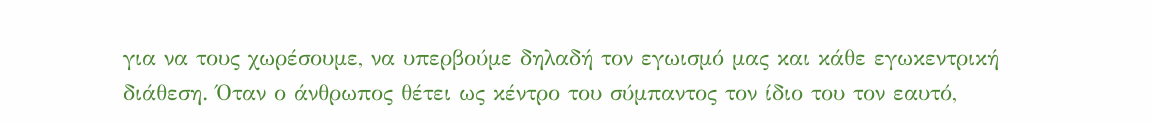για να τους χωρέσουμε, να υπερβούμε δηλαδή τον εγωισμό μας και κάθε εγωκεντρική διάθεση. Όταν ο άνθρωπος θέτει ως κέντρο του σύμπαντος τον ίδιο του τον εαυτό,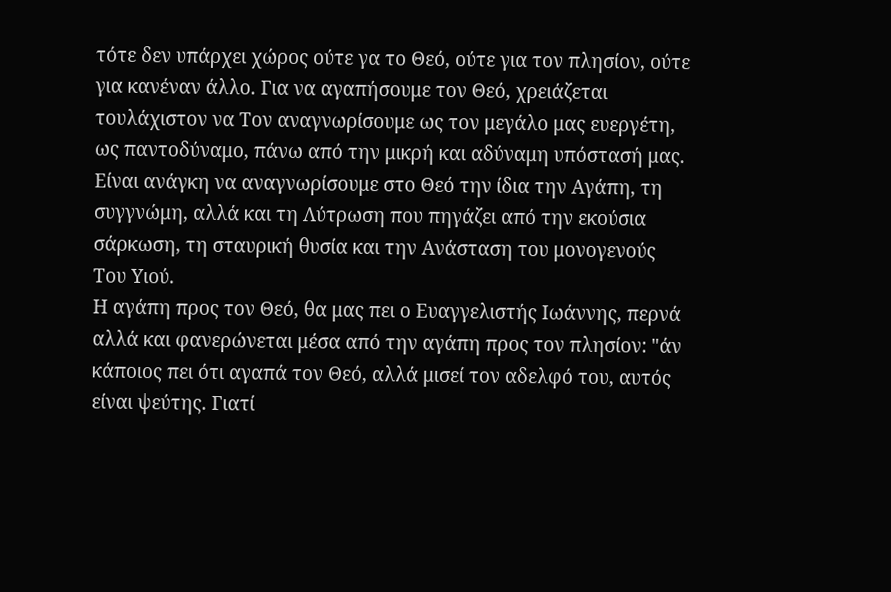τότε δεν υπάρχει χώρος ούτε γα το Θεό, ούτε για τον πλησίον, ούτε για κανέναν άλλο. Για να αγαπήσουμε τον Θεό, χρειάζεται τουλάχιστον να Τον αναγνωρίσουμε ως τον μεγάλο μας ευεργέτη, ως παντοδύναμο, πάνω από την μικρή και αδύναμη υπόστασή μας. Είναι ανάγκη να αναγνωρίσουμε στο Θεό την ίδια την Αγάπη, τη συγγνώμη, αλλά και τη Λύτρωση που πηγάζει από την εκούσια σάρκωση, τη σταυρική θυσία και την Ανάσταση του μονογενούς Του Υιού.
Η αγάπη προς τον Θεό, θα μας πει ο Ευαγγελιστής Ιωάννης, περνά αλλά και φανερώνεται μέσα από την αγάπη προς τον πλησίον: "άν κάποιος πει ότι αγαπά τον Θεό, αλλά μισεί τον αδελφό του, αυτός είναι ψεύτης. Γιατί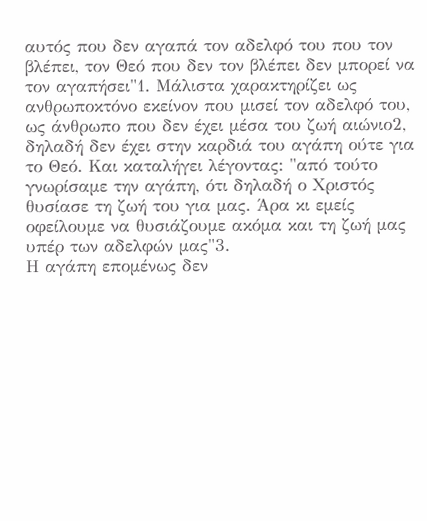αυτός που δεν αγαπά τον αδελφό του που τον βλέπει, τον Θεό που δεν τον βλέπει δεν μπορεί να τον αγαπήσει"1. Μάλιστα χαρακτηρίζει ως ανθρωποκτόνο εκείνον που μισεί τον αδελφό του, ως άνθρωπο που δεν έχει μέσα του ζωή αιώνιο2, δηλαδή δεν έχει στην καρδιά του αγάπη ούτε για το Θεό. Και καταλήγει λέγοντας: "από τούτο γνωρίσαμε την αγάπη, ότι δηλαδή ο Χριστός θυσίασε τη ζωή του για μας. Άρα κι εμείς οφείλουμε να θυσιάζουμε ακόμα και τη ζωή μας υπέρ των αδελφών μας"3.
Η αγάπη επομένως δεν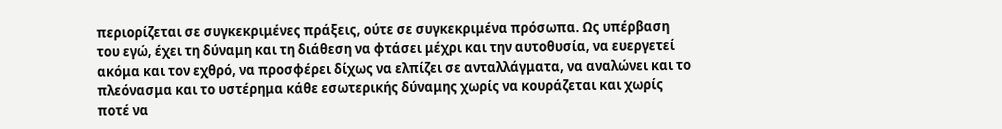περιορίζεται σε συγκεκριμένες πράξεις, ούτε σε συγκεκριμένα πρόσωπα. Ως υπέρβαση του εγώ, έχει τη δύναμη και τη διάθεση να φτάσει μέχρι και την αυτοθυσία, να ευεργετεί ακόμα και τον εχθρό, να προσφέρει δίχως να ελπίζει σε ανταλλάγματα, να αναλώνει και το πλεόνασμα και το υστέρημα κάθε εσωτερικής δύναμης χωρίς να κουράζεται και χωρίς ποτέ να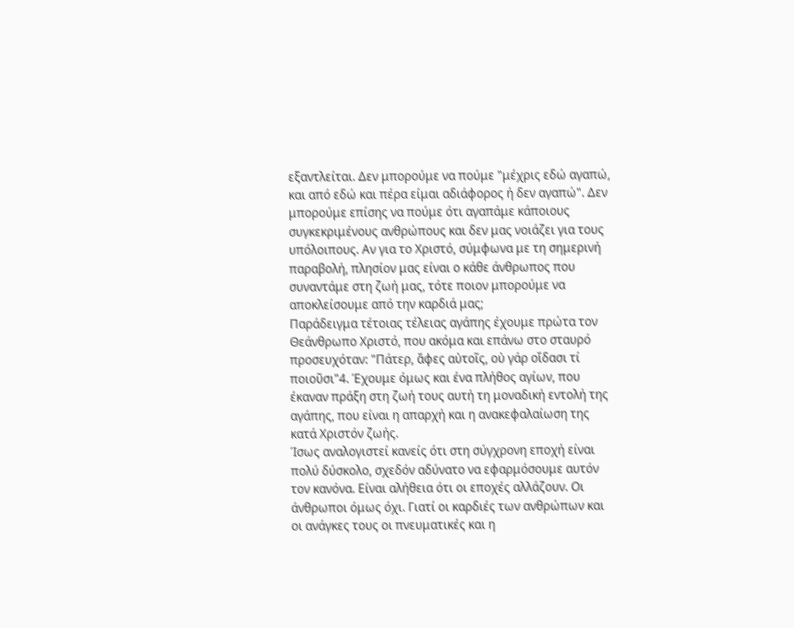εξαντλείται. Δεν μπορούμε να πούμε "μέχρις εδώ αγαπώ, και από εδώ και πέρα είμαι αδιάφορος ή δεν αγαπώ". Δεν μπορούμε επίσης να πούμε ότι αγαπάμε κάποιους συγκεκριμένους ανθρώπους και δεν μας νοιάζει για τους υπόλοιπους. Αν για το Χριστό, σύμφωνα με τη σημερινή παραβολή, πλησίον μας είναι ο κάθε άνθρωπος που συναντάμε στη ζωή μας, τότε ποιον μπορούμε να αποκλείσουμε από την καρδιά μας;
Παράδειγμα τέτοιας τέλειας αγάπης έχουμε πρώτα τον Θεάνθρωπο Χριστό, που ακόμα και επάνω στο σταυρό προσευχόταν: "Πάτερ, ἄφες αὐτοῖς, οὐ γάρ οἴδασι τί ποιοῦσι"4. Έχουμε όμως και ένα πλήθος αγίων, που έκαναν πράξη στη ζωή τους αυτή τη μοναδική εντολή της αγάπης, που είναι η απαρχή και η ανακεφαλαίωση της κατά Χριστόν ζωής.
Ίσως αναλογιστεί κανείς ότι στη σύγχρονη εποχή είναι πολύ δύσκολο, σχεδόν αδύνατο να εφαρμόσουμε αυτόν τον κανόνα. Είναι αλήθεια ότι οι εποχές αλλάζουν. Οι άνθρωποι όμως όχι. Γιατί οι καρδιές των ανθρώπων και οι ανάγκες τους οι πνευματικές και η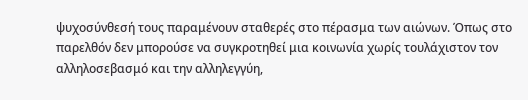ψυχοσύνθεσή τους παραμένουν σταθερές στο πέρασμα των αιώνων. Όπως στο παρελθόν δεν μπορούσε να συγκροτηθεί μια κοινωνία χωρίς τουλάχιστον τον αλληλοσεβασμό και την αλληλεγγύη,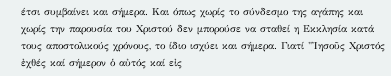έτσι συμβαίνει και σήμερα. Και όπως χωρίς το σύνδεσμο της αγάπης και χωρίς την παρουσία του Χριστού δεν μπορούσε να σταθεί η Εκκλησία κατά τους αποστολικούς χρόνους, το ίδιο ισχύει και σήμερα. Γιατί "Ἰησοῦς Χριστός ἐχθές καί σήμερον ὁ αὐτός καί εἰς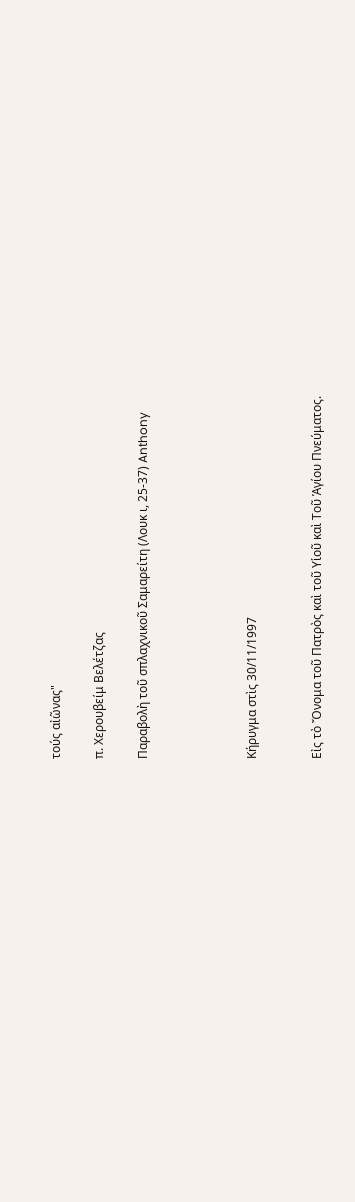τούς αἰῶνας"

π. Χερουβείμ Βελέτζας

Παραβολὴ τοῦ σπλαχνικοῦ Σαμαρείτη (Λουκ ι, 25-37) Anthony




Κήρυγμα στὶς 30/11/1997


Εἰς τὸ Ὄνομα τοῦ Πατρὸς καὶ τοῦ Υἱοῦ καὶ Τοῦ Ἁγίου Πνεύματος.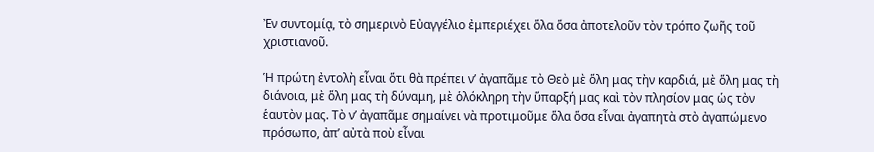Ἐν συντομίᾳ, τὸ σημερινὸ Εὐαγγέλιο ἐμπεριέχει ὅλα ὅσα ἀποτελοῦν τὸν τρόπο ζωῆς τοῦ χριστιανοῦ.

Ἡ πρώτη ἐντολὴ εἶναι ὅτι θὰ πρέπει ν’ ἀγαπᾶμε τὸ Θεὸ μὲ ὅλη μας τὴν καρδιά, μὲ ὅλη μας τὴ διάνοια, μὲ ὅλη μας τὴ δύναμη, μὲ ὁλόκληρη τὴν ὕπαρξή μας καὶ τὸν πλησίον μας ὡς τὸν ἑαυτὸν μας. Τὸ ν’ ἀγαπᾶμε σημαίνει νὰ προτιμοῦμε ὅλα ὅσα εἶναι ἀγαπητὰ στὸ ἀγαπώμενο πρόσωπο, ἀπ’ αὐτὰ ποὺ εἶναι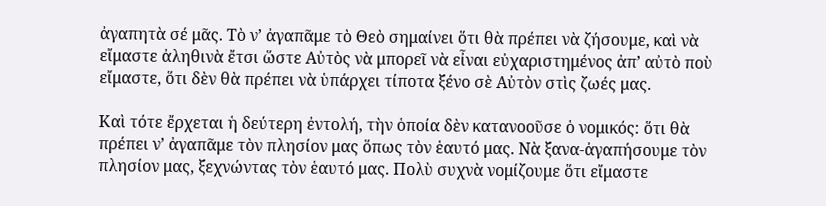ἀγαπητὰ σέ μᾶς. Τὸ ν’ ἀγαπᾶμε τὸ Θεὸ σημαίνει ὅτι θὰ πρέπει νὰ ζήσουμε, καὶ νὰ εἴμαστε ἀληθινὰ ἔτσι ὥστε Αὐτὸς νὰ μπορεῖ νὰ εἶναι εὐχαριστημένος ἀπ’ αὐτὸ ποὺ εἴμαστε, ὅτι δὲν θὰ πρέπει νὰ ὑπάρχει τίποτα ξένο σὲ Αὐτὸν στὶς ζωές μας.

Καὶ τότε ἔρχεται ἡ δεύτερη ἐντολή, τὴν ὁποία δὲν κατανοοῦσε ὁ νομικός: ὅτι θὰ πρέπει ν’ ἀγαπᾶμε τὸν πλησίον μας ὅπως τὸν ἑαυτό μας. Νὰ ξανα-ἀγαπήσουμε τὸν πλησίον μας, ξεχνώντας τὸν ἑαυτό μας. Πολὺ συχνὰ νομίζουμε ὅτι εἴμαστε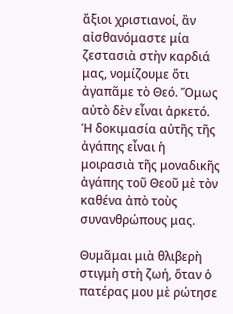ἄξιοι χριστιανοί, ἂν αἰσθανόμαστε μία ζεστασιὰ στὴν καρδιά μας, νομίζουμε ὅτι ἀγαπᾶμε τὸ Θεό. Ὅμως αὐτὸ δὲν εἶναι ἀρκετό. Ἡ δοκιμασία αὐτῆς τῆς ἀγάπης εἶναι ἡ μοιρασιὰ τῆς μοναδικῆς ἀγάπης τοῦ Θεοῦ μὲ τὸν καθένα ἀπὸ τοὺς συνανθρώπους μας.

Θυμᾶμαι μιὰ θλιβερὴ στιγμὴ στὴ ζωή, ὅταν ὁ πατέρας μου μὲ ρώτησε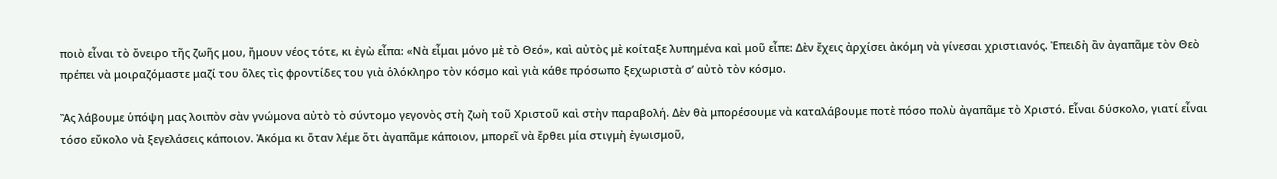ποιὸ εἶναι τὸ ὄνειρο τῆς ζωῆς μου, ἤμουν νέος τότε, κι ἐγὼ εἶπα: «Νὰ εἶμαι μόνο μὲ τὸ Θεό», καὶ αὐτὸς μὲ κοίταξε λυπημένα καὶ μοῦ εἶπε: Δὲν ἔχεις ἀρχίσει ἀκόμη νὰ γίνεσαι χριστιανός. Ἐπειδὴ ἂν ἀγαπᾶμε τὸν Θεὸ πρέπει νὰ μοιραζόμαστε μαζί του ὅλες τὶς φροντίδες του γιὰ ὁλόκληρο τὸν κόσμο καὶ γιὰ κάθε πρόσωπο ξεχωριστὰ σ’ αὐτὸ τὸν κόσμο.

Ἂς λάβουμε ὑπόψη μας λοιπὸν σὰν γνώμονα αὐτὸ τὸ σύντομο γεγονὸς στὴ ζωὴ τοῦ Χριστοῦ καὶ στὴν παραβολή. Δὲν θὰ μπορέσουμε νὰ καταλάβουμε ποτὲ πόσο πολὺ ἀγαπᾶμε τὸ Χριστό. Εἶναι δύσκολο, γιατί εἶναι τόσο εὔκολο νὰ ξεγελάσεις κάποιον. Ἀκόμα κι ὅταν λέμε ὅτι ἀγαπᾶμε κάποιον, μπορεῖ νὰ ἔρθει μία στιγμὴ ἐγωισμοῦ,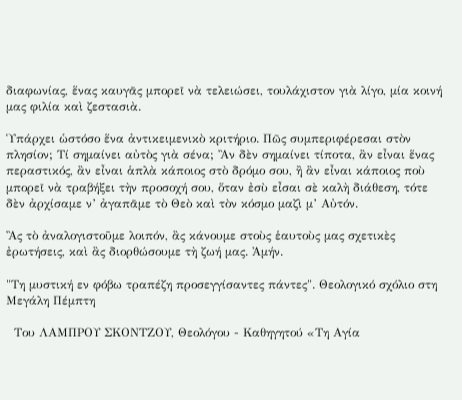διαφωνίας, ἕνας καυγᾶς μπορεῖ νὰ τελειώσει, τουλάχιστον γιὰ λίγο, μία κοινή μας φιλία καὶ ζεστασιὰ.

Ὑπάρχει ὡστόσο ἕνα ἀντικειμενικὸ κριτήριο. Πῶς συμπεριφέρεσαι στὸν πλησίον; Τί σημαίνει αὐτὸς γιὰ σένα; Ἂν δὲν σημαίνει τίποτα, ἂν εἶναι ἕνας περαστικός, ἂν εἶναι ἁπλὰ κάποιος στὸ δρόμο σου, ἢ ἂν εἶναι κάποιος ποὺ μπορεῖ νὰ τραβήξει τὴν προσοχή σου, ὅταν ἐσὺ εἶσαι σὲ καλὴ διάθεση, τότε δὲν ἀρχίσαμε ν’ ἀγαπᾶμε τὸ Θεὸ καὶ τὸν κόσμο μαζὶ μ’ Αὐτόν.

Ἂς τὸ ἀναλογιστοῦμε λοιπόν, ἂς κάνουμε στοὺς ἑαυτοὺς μας σχετικὲς ἐρωτήσεις, καὶ ἂς διορθώσουμε τὴ ζωή μας. Ἀμήν.

"Τη μυστική εν φόβω τραπέζη προσεγγίσαντες πάντες". Θεολογικό σχόλιο στη Μεγάλη Πέμπτη

  Του ΛΑΜΠΡΟΥ ΣΚΟΝΤΖΟΥ, Θεολόγου - Καθηγητού «Τη Αγία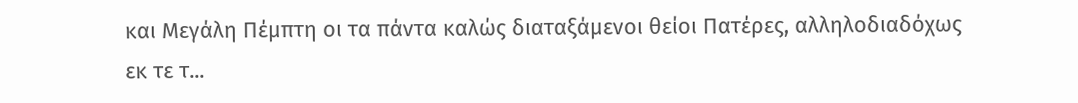και Μεγάλη Πέμπτη οι τα πάντα καλώς διαταξάμενοι θείοι Πατέρες, αλληλοδιαδόχως εκ τε τ...